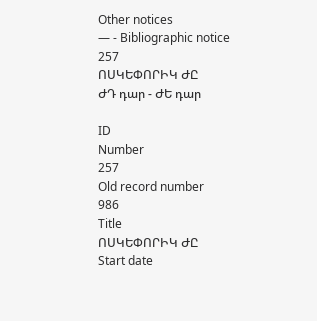Other notices
— - Bibliographic notice
257
ՈՍԿԵՓՈՐԻԿ ԺԸ
ԺԴ դար - ԺԵ դար

ID
Number
257
Old record number
986
Title
ՈՍԿԵՓՈՐԻԿ ԺԸ
Start date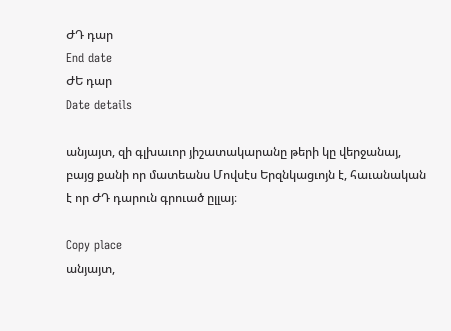ԺԴ դար
End date
ԺԵ դար
Date details

անյայտ, զի գլխաւոր յիշատակարանը թերի կը վերջանայ, բայց քանի որ մատեանս Մովսէս Երզնկացւոյն է, հաւանական է որ ԺԴ դարուն գրուած ըլլայ։

Copy place
անյայտ,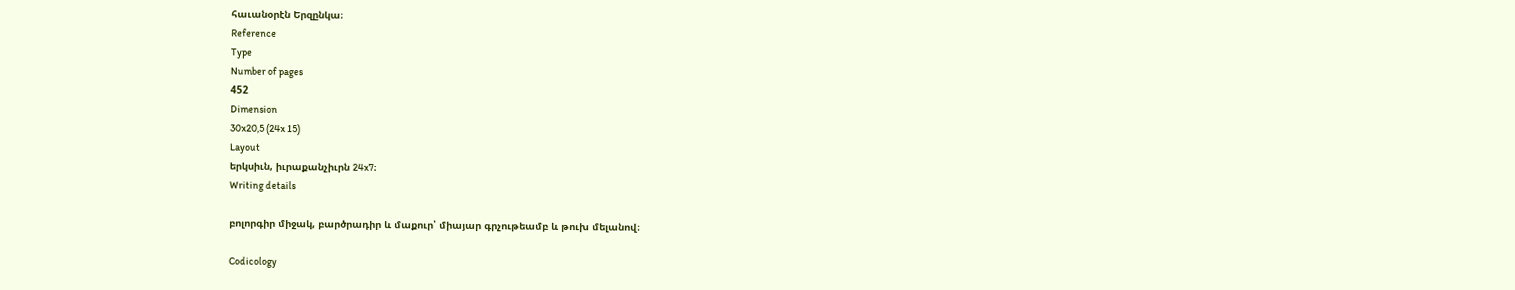հաւանօրէն Երզընկա։
Reference
Type
Number of pages
452
Dimension
30x20,5 (24x 15)
Layout
երկսիւն, իւրաքանչիւրն 24x7։
Writing details

բոլորգիր միջակ, բարծրադիր և մաքուր՝ միայար գրչութեամբ և թուխ մելանով։

Codicology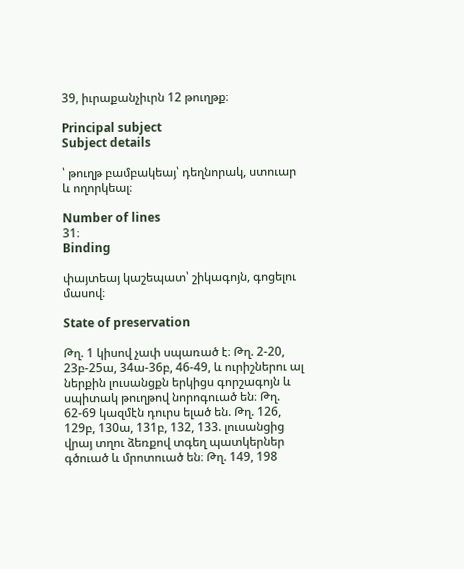39, իւրաքանչիւրն 12 թուղթք։

Principal subject
Subject details

՝ թուղթ բամբակեայ՝ դեղնորակ, ստուար և ողորկեալ։

Number of lines
31։
Binding

փայտեայ կաշեպատ՝ շիկագոյն, գոցելու մասով։

State of preservation

Թղ. 1 կիսով չափ սպառած է։ Թղ. 2-20, 23բ-25ա, 34ա-36բ, 46-49, և ուրիշներու ալ ներքին լուսանցքն երկիցս գորշագոյն և սպիտակ թուղթով նորոգուած են։ Թղ. 62-69 կազմէն դուրս ելած են. Թղ. 126, 129բ, 130ա, 131բ, 132, 133. լուսանցից վրայ տղու ձեռքով տգեղ պատկերներ գծուած և մրոտուած են։ Թղ. 149, 198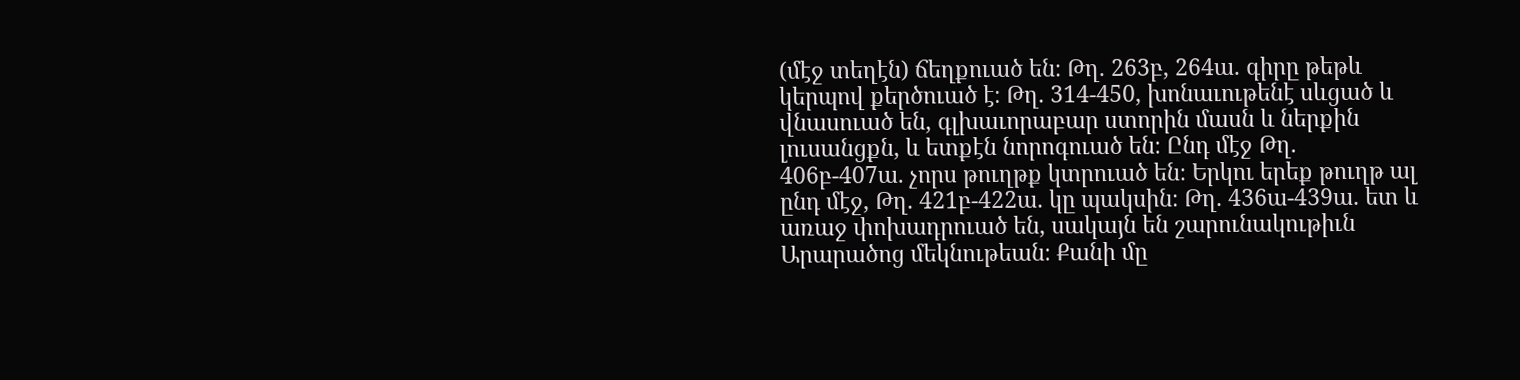(մէջ տեղէն) ճեղքուած են։ Թղ. 263բ, 264ա. գիրը թեթև կերպով քերծուած է։ Թղ. 314-450, խոնաւութենէ սևցած և վնասուած են, գլխաւորաբար ստորին մասն և ներքին լուսանցքն, և ետքէն նորոգուած են։ Ընդ մէջ Թղ. 406բ-407ա. չորս թուղթք կտրուած են։ Երկու երեք թուղթ ալ ընդ մէջ, Թղ. 421բ-422ա. կը պակսին։ Թղ. 436ա-439ա. ետ և առաջ փոխադրուած են, սակայն են շարունակութիւն Արարածոց մեկնութեան։ Քանի մը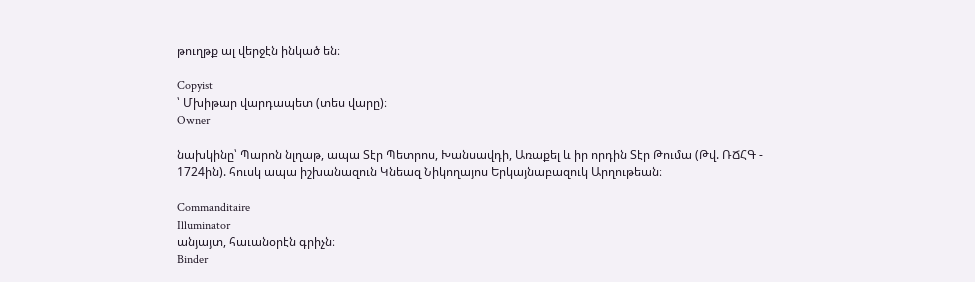թուղթք ալ վերջէն ինկած են։

Copyist
՝ Մխիթար վարդապետ (տես վարը)։
Owner

նախկինը՝ Պարոն նլղաթ, ապա Տէր Պետրոս, Խանսավդի, Առաքել և իր որդին Տէր Թումա (Թվ. ՌՃՀԳ - 1724ին). հուսկ ապա իշխանազուն Կնեազ Նիկողայոս Երկայնաբազուկ Արղութեան։

Commanditaire
Illuminator
անյայտ, հաւանօրէն գրիչն։
Binder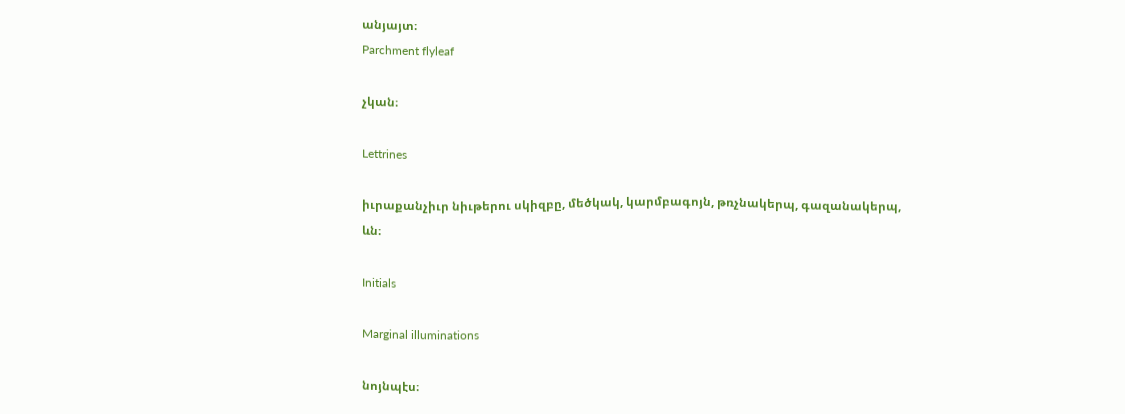անյայտ։
Parchment flyleaf

չկան։

Lettrines

իւրաքանչիւր նիւթերու սկիզբը, մեծկակ, կարմբագոյն, թռչնակերպ, գազանակերպ, ևն։

Initials

Marginal illuminations

նոյնպէս։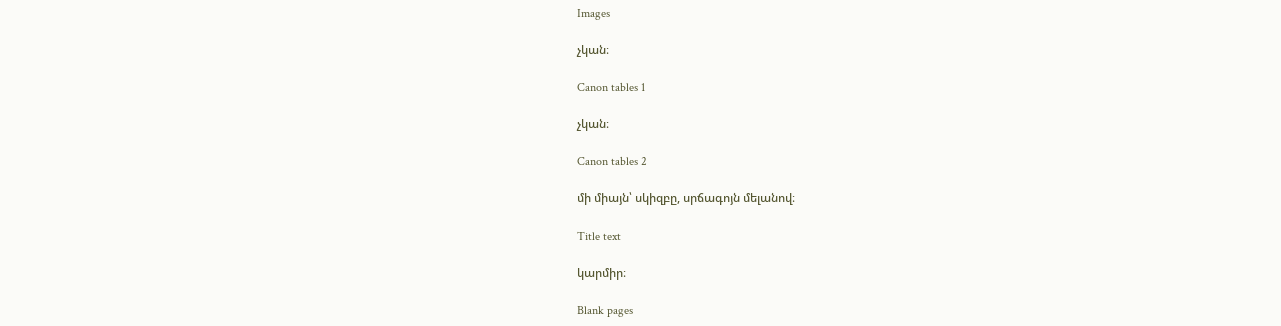Images

չկան։

Canon tables 1

չկան։

Canon tables 2

մի միայն՝ սկիզբը, սրճագոյն մելանով։

Title text

կարմիր։

Blank pages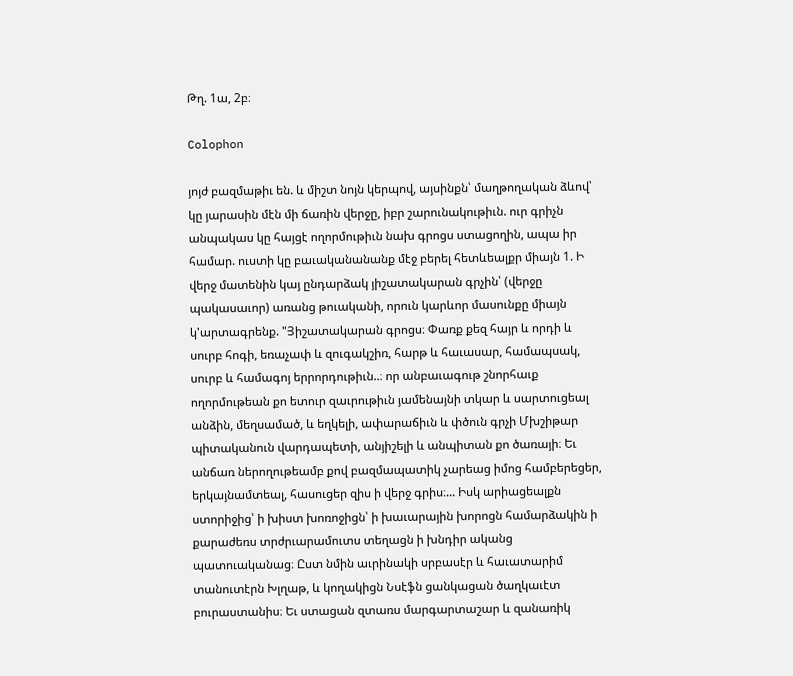Թղ. 1ա, 2բ։

Colophon

յոյժ բազմաթիւ են. և միշտ նոյն կերպով, այսինքն՝ մաղթողական ձևով՝ կը յարասին մէն մի ճառին վերջը, իբր շարունակութիւն. ուր գրիչն անպակաս կը հայցէ ողորմութիւն նախ գրոցս ստացողին, ապա իր համար. ուստի կը բաւականանանք մէջ բերել հետևեալքր միայն 1. Ի վերջ մատենին կայ ընդարձակ յիշատակարան գրչին՝ (վերջը պակասաւոր) առանց թուականի, որուն կարևոր մասունքը միայն կ'արտագրենք. "Յիշատակարան գրոցս։ Փառք քեզ հայր և որդի և սուրբ հոգի, եռաչափ և զուգակշիռ, հարթ և հաւասար, համապսակ, սուրբ և համագոյ երրորդութիւն..։ որ անբաւագութ շնորհաւք ողորմութեան քո ետուր զաւրութիւն յամենայնի տկար և սարտուցեալ անձին, մեղսամած, և եղկելի, ափարաճիւն և փծուն գրչի Մխշիթար պիտականուն վարդապետի, անյիշելի և անպիտան քո ծառայի։ Եւ անճառ ներողութեամբ քով բազմապատիկ չարեաց իմոց համբերեցեր, երկայնամտեալ, հասուցեր զիս ի վերջ գրիս։... Իսկ արիացեալքն ստորիջից՝ ի խիստ խոռոջիցն՝ ի խաւարային խորոցն համարձակին ի քարաժեռս տրժրւարամուտս տեղացն ի խնդիր ականց պատուականաց։ Ըստ նմին աւրինակի սրբասէր և հաւատարիմ տանուտէրն Խլղաթ, և կողակիցն Նսէֆն ցանկացան ծաղկաւէտ բուրաստանիս։ Եւ ստացան զտառս մարգարտաշար և զանառիկ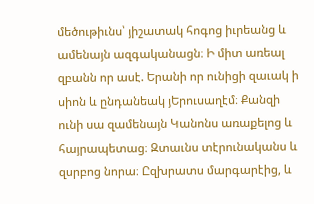մեծութիւնս՝ յիշատակ հոգոց իւրեանց և ամենայն ազգականացն։ Ի միտ առեալ զբանն որ ասէ. Երանի որ ունիցի զաւակ ի սիոն և ընդանեակ յԵրուսաղէմ։ Քանզի ունի սա զամենայն Կանոնս առաքելոց և հայրապետաց։ Զտաւնս տէրունականս և զսրբոց նորա։ Ըզխրատս մարգարէից, և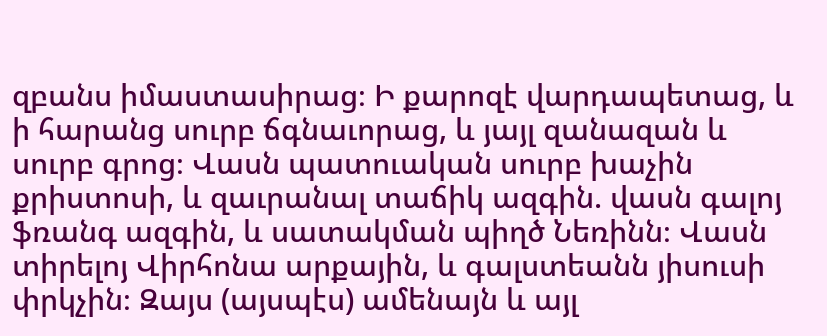զբանս իմաստասիրաց։ Ի քարոզէ վարդապետաց, և ի հարանց սուրբ ճգնաւորաց, և յայլ զանազան և սուրբ գրոց։ Վասն պատուական սուրբ խաչին քրիստոսի, և զաւրանալ տաճիկ ազգին. վասն գալոյ ֆռանգ ազգին, և սատակման պիղծ Նեռինն։ Վասն տիրելոյ Վիրհոնա արքային, և գալստեանն յիսուսի փրկչին։ Զայս (այսպէս) ամենայն և այլ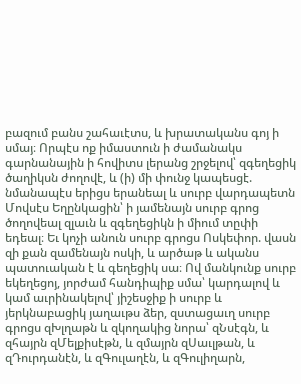բազում բանս շահաւէտս, և խրատականս գոյ ի սմայ։ Որպէս ոք իմաստուն ի ժամանակս գարնանային ի հովիտս լերանց շրջելով՝ զգեղեցիկ ծաղիկսն ժողովէ, և (ի) մի փունջ կապեսցէ. նմանապէս երիցս երանեալ և սուրբ վարդապետն Մովսէս Եղընկացին՝ ի յամենայն սուրբ գրոց ծողովեալ զլաւն և զգեղեցիկն ի միում տըփի եդեալ։ Եւ կոչի անուն սուրբ գրոցս Ոսկեփոր. վասն զի քան զամենայն ոսկի, և արծաթ և ականս պատուական է և գեղեցիկ սա։ Ով մանկունք սուրբ եկեղեցոյ, յորժամ հանդիպիք սմա՝ կարդալով և կամ աւրինակելով՝ յիշեսջիք ի սուրբ և յերկնաբացիկ յաղաւթս ձեր, զստացաւղ սուրբ գրոցս զԽլղաթն և զկողակից նորա՝ զՆսէգն, և զհայրն զՄելքիսէթն, և զմայրն զՍաւլթան, և զԴուրդանէն, և զԳուլաղէն, և զԳուլիղարն,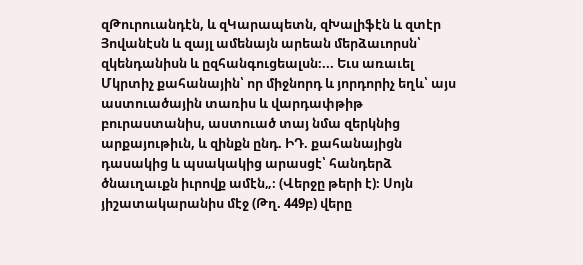զԹուրուանդէն, և զԿարապետն, զԽալիֆէն և զտէր Յովանէսն և զայլ ամենայն արեան մերձաւորսն՝ զկենդանիսն և ըզհանգուցեալսն։... Եւս առաւել Մկրտիչ քահանային՝ որ միջնորդ և յորդորիչ եղև՝ այս աստուածային տառիս և վարդափթիթ բուրաստանիս, աստուած տայ նմա զերկնից արքայութիւն, և զինքն ընդ. ԻԴ. քահանայիցն դասակից և պսակակից արասցէ՝ հանդերձ ծնաւղաւքն իւրովք ամէն„։ (Վերջը թերի է)։ Սոյն յիշատակարանիս մէջ (Թղ. 449բ) վերը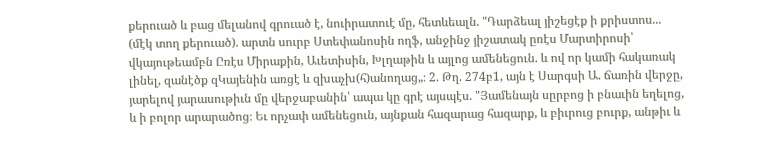քերուած և բաց մելանով գրուած է, նուիրատուէ մը, հետևեալն. "Դարձեալ յիշեցէք ի քրիստոս... (մէկ տող քերուած). արտն սուրբ Ստեփանոսին ողֆ, անջինջ յիշատակ ըռէս Մարտիրոսի՝ վկայութեամբն Ըռէս Միրաքին, Աւետիսին, Խլղաթին և այլոց ամենեցուն. և ով որ կամի հակառակ լինել, զանէծք զԿայենին առցէ և զխաչխ(հ)անողաց„։ 2. Թղ. 274բ1, այն է Սարգսի Ա. ճառին վերջը, յարելով յարասութիւն մը վերջաբանին՝ ապա կը գրէ այսպէս. "Յամենայն սըրբոց ի բնաւին եղելոց, և ի բոլոր արարածոց։ Եւ որչափ ամենեցուն, այնքան հազարաց հազարք, և բիւրուց բուրք, անթիւ և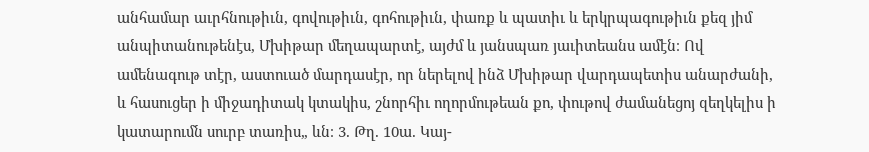անհամար աւրհնութիւն, գովութիւն, գոհութիւն, փառք և պատիւ և երկրպագութիւն քեզ յիմ անպիտանութենէս, Մխիթար մեղապարտէ, այժմ և յանսպառ յաւիտեանս ամէն։ Ով ամենագութ տէր, աստուած մարդասէր, որ ներելով ինձ Մխիթար վարդապետիս անարժանի, և հասուցեր ի միջադիտակ կտակիս, շնորհիւ ողորմութեան քո, փութով ժամանեցոյ զեղկելիս ի կատարումն սուրբ տառիս„ ևն։ 3. Թղ. 10ա. Կայ-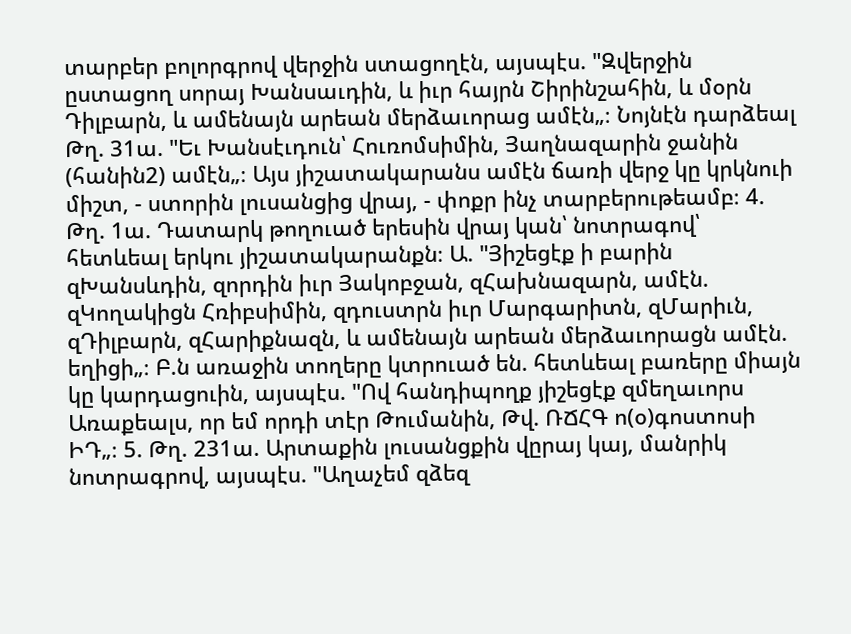տարբեր բոլորգրով վերջին ստացողէն, այսպէս. "Զվերջին ըստացող սորայ Խանսաւդին, և իւր հայրն Շիրինշահին, և մօրն Դիլբարն, և ամենայն արեան մերձաւորաց ամէն„։ Նոյնէն դարձեալ Թղ. 31ա. "Եւ Խանսէւդուն՝ Հուռոմսիմին, Յաղնազարին ջանին (հանին2) ամէն„։ Այս յիշատակարանս ամէն ճառի վերջ կը կրկնուի միշտ, - ստորին լուսանցից վրայ, - փոքր ինչ տարբերութեամբ։ 4. Թղ. 1ա. Դատարկ թողուած երեսին վրայ կան՝ նոտրագով՝ հետևեալ երկու յիշատակարանքն։ Ա. "Յիշեցէք ի բարին զԽանսևդին, զորդին իւր Յակոբջան, զՀախնազարն, ամէն. զԿողակիցն Հռիբսիմին, զդուստրն իւր Մարգարիտն, զՄարիւն, զԴիլբարն, զՀարիքնազն, և ամենայն արեան մերձաւորացն ամէն. եղիցի„։ Բ.ն առաջին տողերը կտրուած են. հետևեալ բառերը միայն կը կարդացուին, այսպէս. "Ով հանդիպողք յիշեցէք զմեղաւորս Առաքեալս, որ եմ որդի տէր Թումանին, Թվ. ՌՃՀԳ ո(օ)գոստոսի ԻԴ„։ 5. Թղ. 231ա. Արտաքին լուսանցքին վըրայ կայ, մանրիկ նոտրագրով, այսպէս. "Աղաչեմ զձեզ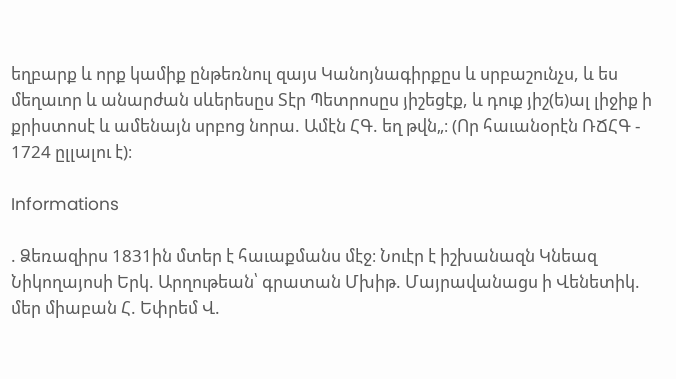եղբարք և որք կամիք ընթեռնուլ զայս Կանոյնագիրքըս և սրբաշունչս, և ես մեղաւոր և անարժան սևերեսըս Տէր Պետրոսըս յիշեցէք, և դուք յիշ(ե)ալ լիջիք ի քրիստոսէ և ամենայն սրբոց նորա. Ամէն ՀԳ. եղ թվն„։ (Որ հաւանօրէն ՌՃՀԳ - 1724 ըլլալու է)։

Informations

. Ձեռազիրս 1831ին մտեր է հաւաքմանս մէջ։ Նուէր է իշխանազն Կնեազ Նիկողայոսի Երկ. Արղութեան՝ գրատան Մխիթ. Մայրավանացս ի Վենետիկ. մեր միաբան Հ. Եփրեմ Վ.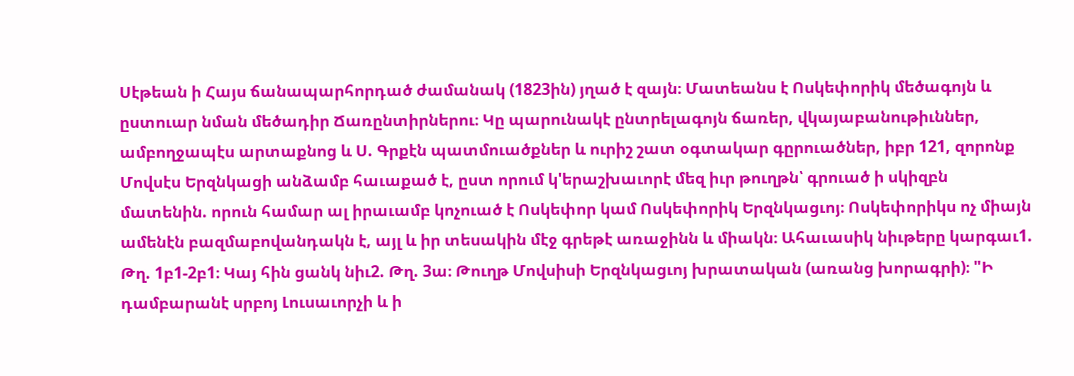Սէթեան ի Հայս ճանապարհորդած ժամանակ (1823ին) յղած է զայն։ Մատեանս է Ոսկեփորիկ մեծագոյն և ըստուար նման մեծադիր Ճառընտիրներու։ Կը պարունակէ ընտրելագոյն ճառեր, վկայաբանութիւններ, ամբողջապէս արտաքնոց և Ս. Գրքէն պատմուածքներ և ուրիշ շատ օգտակար գըրուածներ, իբր 121, զորոնք Մովսէս Երզնկացի անձամբ հաւաքած է, ըստ որում կ'երաշխաւորէ մեզ իւր թուղթն՝ գրուած ի սկիզբն մատենին. որուն համար ալ իրաւամբ կոչուած է Ոսկեփոր կամ Ոսկեփորիկ Երզնկացւոյ։ Ոսկեփորիկս ոչ միայն ամենէն բազմաբովանդակն է, այլ և իր տեսակին մէջ գրեթէ առաջինն և միակն։ Ահաւասիկ նիւթերը կարգաւ1. Թղ. 1բ1-2բ1։ Կայ հին ցանկ նիւ2. Թղ. 3ա։ Թուղթ Մովսիսի Երզնկացւոյ խրատական (առանց խորագրի)։ "Ի դամբարանէ սրբոյ Լուսաւորչի և ի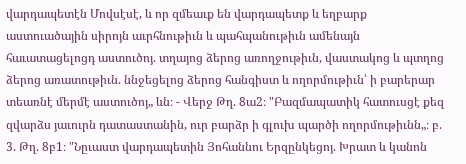վարդապետէն Մովսէսէ, և որ զմեաւք են վարդապետք և եղբարք աստուածային սիրոյն աւրհնութիւն և պահպանութիւն ամենայն հաւատացելոցդ աստուծոյ. տղայոց ձերոց առողջութիւն, վաստակոց և պտղոց ձերոց առատութիւն. ննջեցելոց ձերոց հանգիստ և ողորմութիւն՝ ի բարերար տեառնէ մերմէ աստուծոյ„ ևն։ - Վերջ Թղ. 8ա2։ "Բազմապատիկ հատուսցէ քեզ զվարձս յաւուրն դատաստանին, ուր բարձր ի գլուխ պարծի ողորմութիւնն„։ բ. 3. Թղ. 8բ1։ "Նըւաստ վարդապետին Յոհաննու Երզընկեցոյ. Խրատ և կանոն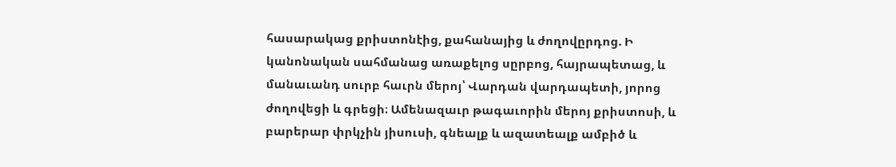հասարակաց քրիստոնէից, քահանայից և ժողովըրդոց. Ի կանոնական սահմանաց առաքելոց սըրբոց, հայրապետաց, և մանաւանդ սուրբ հաւրն մերոյ՝ Վարդան վարդապետի, յորոց ժողովեցի և գրեցի։ Ամենազաւր թագաւորին մերոյ քրիստոսի, և բարերար փրկչին յիսուսի, գնեալք և ազատեալք ամբիծ և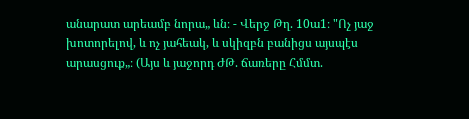անարատ արեամբ նորա„ ևն։ - Վերջ Թղ. 10ա1։ "Ոչ յաջ խոտորելով, և ոչ յահեակ, և սկիզբն բանիցս այսպէս արասցուք„։ (Այս և յաջորդ ԺԹ. ճառերը Հմմտ.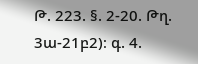Թ. 223. §. 2-20. Թղ. 3ա-21բ2)։ գ. 4.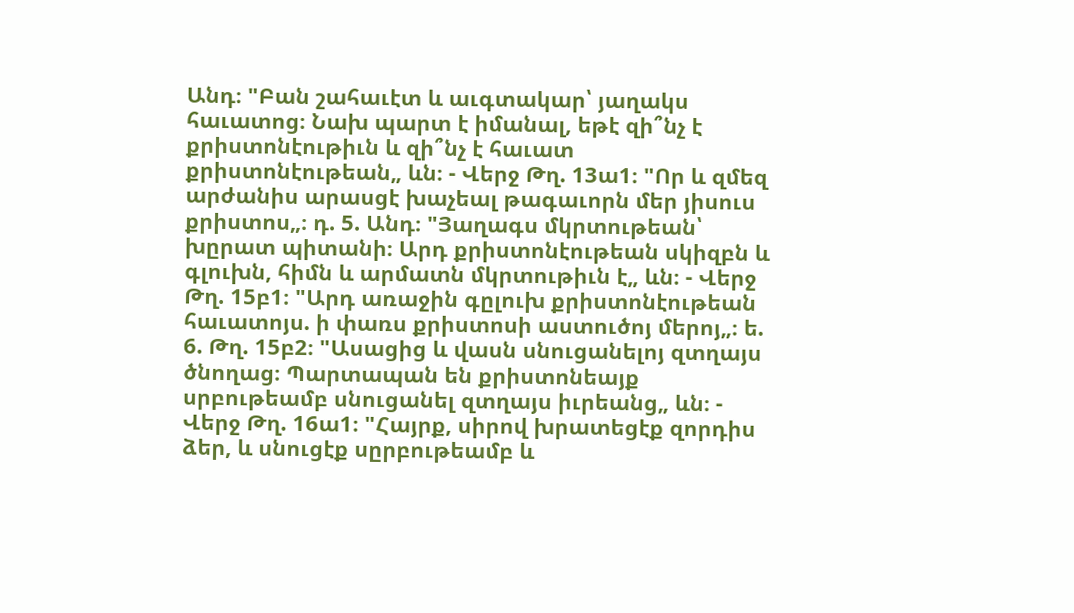Անդ։ "Բան շահաւէտ և աւգտակար՝ յաղակս հաւատոց։ Նախ պարտ է իմանալ, եթէ զի՞նչ է քրիստոնէութիւն և զի՞նչ է հաւատ քրիստոնէութեան„ ևն։ - Վերջ Թղ. 13ա1։ "Որ և զմեզ արժանիս արասցէ խաչեալ թագաւորն մեր յիսուս քրիստոս„։ դ. 5. Անդ։ "Յաղագս մկրտութեան՝ խըրատ պիտանի։ Արդ քրիստոնէութեան սկիզբն և գլուխն, հիմն և արմատն մկրտութիւն է„ ևն։ - Վերջ Թղ. 15բ1։ "Արդ առաջին գըլուխ քրիստոնէութեան հաւատոյս. ի փառս քրիստոսի աստուծոյ մերոյ„։ ե. 6. Թղ. 15բ2։ "Ասացից և վասն սնուցանելոյ զտղայս ծնողաց։ Պարտապան են քրիստոնեայք սրբութեամբ սնուցանել զտղայս իւրեանց„ ևն։ - Վերջ Թղ. 16ա1։ "Հայրք, սիրով խրատեցէք զորդիս ձեր, և սնուցէք սըրբութեամբ և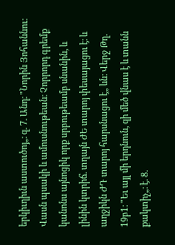երկիւղիւն աստուծոյ„։ զ. 7. Անդ։ "Նորին Յոհաննու։ Վասն պսակի և ամուսնութեան։ Չորրորդ գրեմք կանոնս այնոցիկ որք սրբութեամբ սնանին, և լինին կտրիճ. տղայն ԺԵ տարոյ փեսայացու է։ և աղջիկն ԺԴ տարոյ հարսնացու է„ ևն։ Վերջ Թղ. 19բ1։ "Եւ այլ մի երդնուն, զի մեծ վնաս է և տանն քակտիչ„։ է. 8.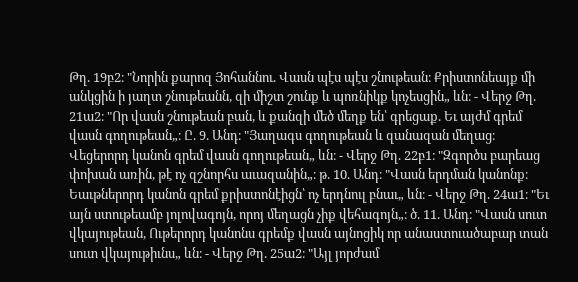Թղ. 19բ2։ "Նորին քարոզ Յոհաննու. Վասն պէս պէս շնութեան։ Քրիստոնեայք մի անկցին ի յաղտ շնութեանն, զի միշտ շունք և պոռնիկք կոչեսցին„ ևն։ - Վերջ Թղ. 21ա2։ "Որ վասն շնութեան բան, և քանզի մեծ մեղք են՝ գրեցաք. Եւ այժմ գրեմ վասն գողութեան„։ Ը. 9. Անդ։ "Յաղագս գողութեան և զանազան մեղաց։ Վեցերորդ կանոն գրեմ վասն գողութեան„ ևն։ - Վերջ Թղ. 22բ1։ "Զգործս բարեաց փոխան առին, թէ ոչ զշնորհս աւազանին„։ թ. 10. Անդ։ "Վասն երդման կանոնք։ Եաւթներորդ կանոն գրեմ քրիստոնէիցն՝ ոչ երդնուլ բնաւ„ ևն։ - Վերջ Թղ. 24ա1։ "Եւ այն ստութեամբ յոլովագոյն, որոյ մեղացն չիք վեհագոյն„։ ծ. 11. Անդ։ "Վասն սուտ վկայութեան, Ութերորդ կանոնս գրեմք վասն այնոցիկ որ անաստուածաբար տան սուտ վկայութիւնս„ ևն։ - Վերջ Թղ. 25ա2։ "Այլ յորժամ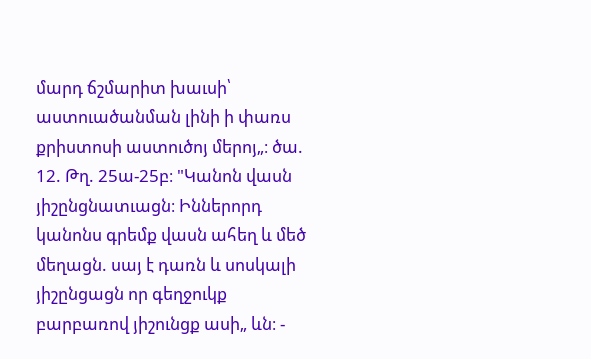մարդ ճշմարիտ խաւսի՝ աստուածանման լինի ի փառս քրիստոսի աստուծոյ մերոյ„։ ծա. 12. Թղ. 25ա-25բ։ "Կանոն վասն յիշընցնատւացն։ Իններորդ կանոնս գրեմք վասն ահեղ և մեծ մեղացն. սայ է դառն և սոսկալի յիշընցացն որ գեղջուկք բարբառով յիշունցք ասի„ ևն։ -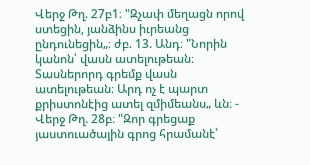Վերջ Թղ. 27բ1։ "Զչափ մեղացն որով ստեցին, յանձինս իւրեանց ընդունեցին„։ ժբ. 13. Անդ։ "Նորին կանոն՝ վասն ատելութեան։ Տասներորդ գրեմք վասն ատելութեան։ Արդ ոչ է պարտ քրիստոնէից ատել զմիմեանս„ ևն։ - Վերջ Թղ. 28բ։ "Զոր գրեցաք յաստուածային գրոց հրամանէ՝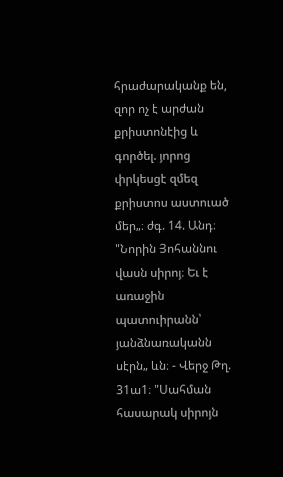հրաժարականք են, զոր ոչ է արժան քրիստոնէից և գործել. յորոց փրկեսցէ զմեզ քրիստոս աստուած մեր„։ ժգ. 14. Անդ։ "Նորին Յոհաննու վասն սիրոյ։ Եւ է առաջին պատուիրանն՝ յանձնառականն սէրն„ ևն։ - Վերջ Թղ. 31ա1։ "Սահման հասարակ սիրոյն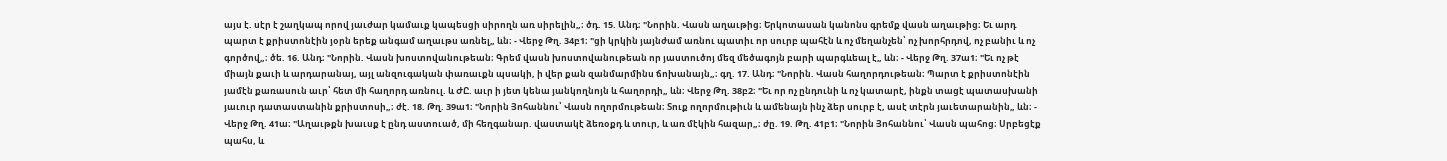այս է. սէր է շաղկապ որով յաւժար կամաւք կապեսցի սիրողն առ սիրելին„։ ծդ. 15. Անդ։ "Նորին. Վասն աղաւթից։ Երկոտասան կանոնս գրեմք վասն աղաւթից։ Եւ արդ պարտ է քրիստոնէին յօրն երեք անգամ աղաւթս առնել„ ևն։ - Վերջ Թղ. 34բ1։ "ցի կրկին յայնժամ առնու պատիւ որ սուրբ պահէն և ոչ մեղանչեն՝ ոչ խորհրդով, ոչ բանիւ և ոչ գործով„։ ծե. 16. Անդ։ "Նորին. Վասն խոստովանութեան։ Գրեմ վասն խոստովանութեան որ յաստուծոյ մեզ մեծագոյն բարի պարգևեալ է„ ևն։ - Վերջ Թղ. 37ա1։ "Եւ ոչ թէ միայն քաւի և արդարանայ, այլ անզուգական փառաւքն պսակի, ի վեր քան զանմարմինս ճոխանայն„։ գղ. 17. Անդ։ "Նորին. Վասն հաղորդութեան։ Պարտ է քրիստոնէին յամէն քառասուն աւր՝ հետ մի հաղորդ առնուլ. և ԺԸ. աւր ի յետ կենա յանկողնոյն և հաղորդի„ ևն։ Վերջ Թղ. 38բ2։ "Եւ որ ոչ ընդունի և ոչ կատարէ, ինքն տացէ պատասխանի յաւուր դատաստանին քրիստոսի„։ ժէ. 18. Թղ. 39ա1։ "Նորին Յոհաննու՝ Վասն ողորմութեան։ Տուք ողորմութիւն և ամենայն ինչ ձեր սուրբ է, ասէ տէրն յաւետարանին„ ևն։ - Վերջ Թղ. 41ա։ "Աղաւթքն խաւսք է ընդ աստուած, մի հեղգանար. վաստակէ ձեռօքդ և տուր, և առ մէկին հազար„։ ժը. 19. Թղ. 41բ1։ "Նորին Յոհաննու՝ Վասն պահոց։ Սրբեցէք պահս, և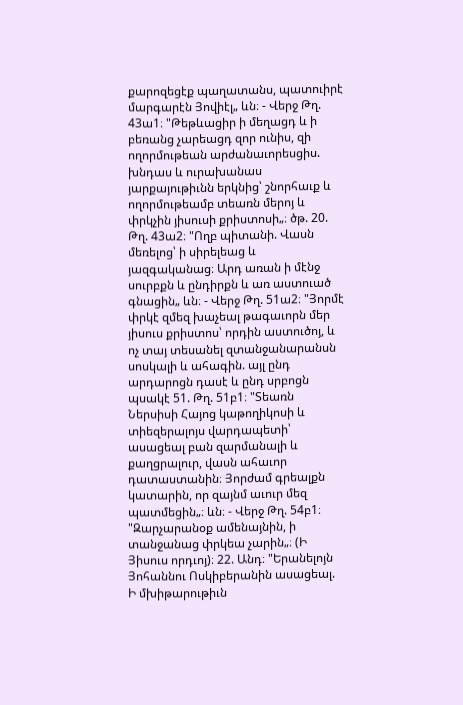քարոզեցէք պաղատանս, պատուիրէ մարգարէն Յովիէլ„ ևն։ - Վերջ Թղ. 43ա1։ "Թեթևացիր ի մեղացդ և ի բեռանց չարեացդ զոր ունիս, զի ողորմութեան արժանաւորեսցիս. խնդաս և ուրախանաս յարքայութիւնն երկնից՝ շնորհաւք և ողորմութեամբ տեառն մերոյ և փրկչին յիսուսի քրիստոսի„։ ծթ. 20. Թղ. 43ա2։ "Ողբ պիտանի. Վասն մեռելոց՝ ի սիրելեաց և յազգականաց։ Արդ առան ի մէնջ սուրբքն և ընդիրքն և առ աստուած գնացին„ ևն։ - Վերջ Թղ. 51ա2։ "Յորմէ փրկէ զմեզ խաչեալ թագաւորն մեր յիսուս քրիստոս՝ որդին աստուծոյ, և ոչ տայ տեսանել զտանջանարանսն սոսկալի և ահագին. այլ ընդ արդարոցն դասէ և ընդ սրբոցն պսակէ 51. Թղ. 51բ1։ "Տեառն Ներսիսի Հայոց կաթողիկոսի և տիեզերալոյս վարդապետի՝ ասացեալ բան զարմանալի և քաղցրալուր, վասն ահաւոր դատաստանին։ Յորժամ գրեալքն կատարին, որ զայնմ աւուր մեզ պատմեցին„։ ևն։ - Վերջ Թղ. 54բ1։ "Զարչարանօք ամենայնին, ի տանջանաց փրկեա չարին„։ (Ի Յիսուս որդւոյ)։ 22. Անդ։ "Երանելոյն Յոհաննու Ոսկիբերանին ասացեալ. Ի մխիթարութիւն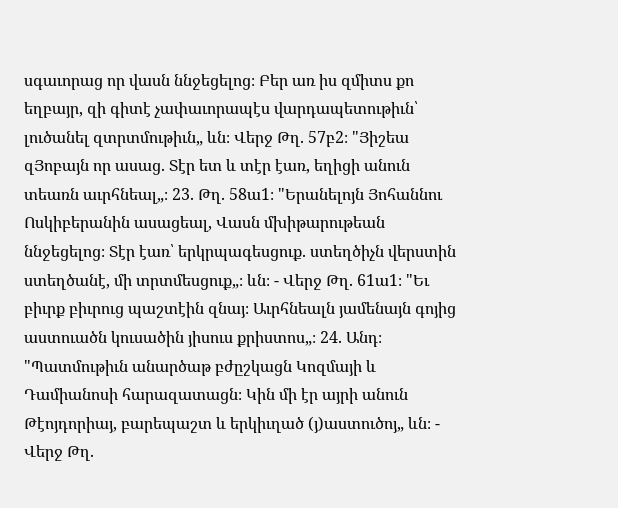սգաւորաց որ վասն ննջեցելոց։ Բեր առ իս զմիտս քո եղբայր, զի գիտէ չափաւորապէս վարդապետութիւն՝ լուծանել զտրտմութիւն„ ևն։ Վերջ Թղ. 57բ2։ "Յիշեա զՅոբայն որ ասաց. Տէր ետ և տէր էառ, եղիցի անուն տեառն աւրհնեալ„։ 23. Թղ. 58ա1։ "Երանելոյն Յոհաննու Ոսկիբերանին ասացեալ, Վասն մխիթարութեան ննջեցելոց։ Տէր էառ՝ երկրպագեսցուք. ստեղծիչն վերստին ստեղծանէ, մի տրտմեսցուք„։ ևն։ - Վերջ Թղ. 61ա1։ "Եւ բիւրք բիւրուց պաշտէին զնայ։ Աւրհնեալն յամենայն գոյից աստուածն կուսածին յիսուս քրիստոս„։ 24. Անդ։ "Պատմութիւն անարծաթ բժըշկացն Կոզմայի և Դամիանոսի հարազատացն։ Կին մի էր այրի անուն Թէոյդորիայ, բարեպաշտ և երկիւղած (յ)աստուծոյ„ ևն։ - Վերջ Թղ.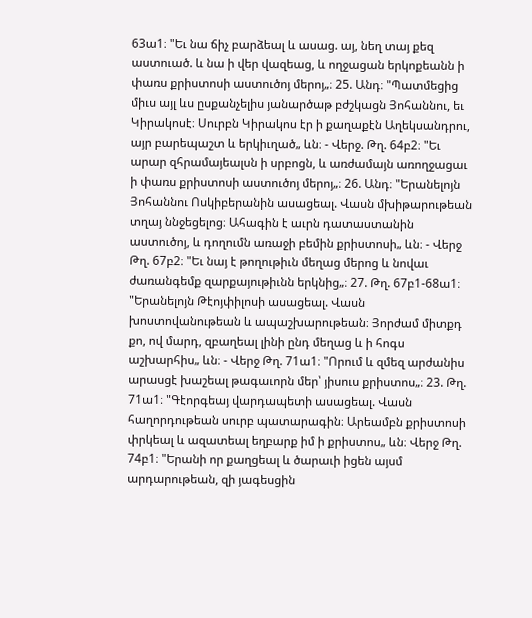63ա1։ "Եւ նա ճիչ բարձեալ և ասաց. այ, նեղ տայ քեզ աստուած. և նա ի վեր վազեաց, և ողջացան երկոքեանն ի փառս քրիստոսի աստուծոյ մերոյ„։ 25. Անդ։ "Պատմեցից միւս այլ ևս ըսքանչելիս յանարծաթ բժշկացն Յոհաննու, եւ Կիրակոսէ։ Սուրբն Կիրակոս էր ի քաղաքէն Աղեկսանդրու, այր բարեպաշտ և երկիւղած„ ևն։ - Վերջ. Թղ. 64բ2։ "Եւ արար զհրամայեալսն ի սրբոցն, և առժամայն առողջացաւ ի փառս քրիստոսի աստուծոյ մերոյ„։ 26. Անդ։ "Երանելոյն Յոհաննու Ոսկիբերանին ասացեալ. Վասն մխիթարութեան տղայ ննջեցելոց։ Ահագին է աւրն դատաստանին աստուծոյ, և դողումն առաջի բեմին քրիստոսի„ ևն։ - Վերջ Թղ. 67բ2։ "Եւ նայ է թողութիւն մեղաց մերոց և նովաւ ժառանգեմք զարքայութիւնն երկնից„։ 27. Թղ. 67բ1-68ա1։ "Երանելոյն Թէոյփիլոսի ասացեալ. Վասն խոստովանութեան և ապաշխարութեան։ Յորժամ միտքդ քո, ով մարդ, զբաղեալ լինի ընդ մեղաց և ի հոգս աշխարհիս„ ևն։ - Վերջ Թղ. 71ա1։ "Որում և զմեզ արժանիս արասցէ խաշեալ թագաւորն մեր՝ յիսուս քրիստոս„։ 23. Թղ. 71ա1։ "Գէորգեայ վարդապետի ասացեալ. Վասն հաղորդութեան սուրբ պատարագին։ Արեամբն քրիստոսի փրկեալ և ազատեալ եղբարք իմ ի քրիստոս„ ևն։ Վերջ Թղ. 74բ1։ "Երանի որ քաղցեալ և ծարաւի իցեն այսմ արդարութեան, զի յագեսցին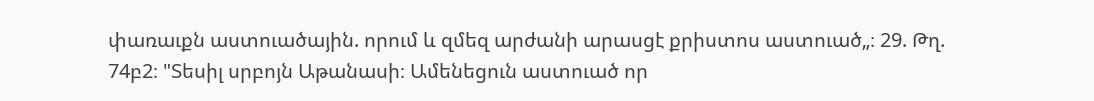փառաւքն աստուածային. որում և զմեզ արժանի արասցէ քրիստոս աստուած„։ 29. Թղ. 74բ2։ "Տեսիլ սրբոյն Աթանասի։ Ամենեցուն աստուած որ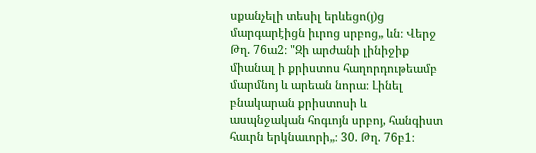սքանչելի տեսիլ երևեցո(յ)ց մարգարէիցն իւրոց սրբոց„ ևն։ Վերջ Թղ. 76ա2։ "Զի արժանի լինիջիք միանալ ի քրիստոս հաղորդութեամբ մարմնոյ և արեան նորա։ Լինել բնակարան քրիստոսի և ասպնջական հոգւոյն սրբոյ, հանգիստ հաւրն երկնաւորի„։ 30. Թղ. 76բ1։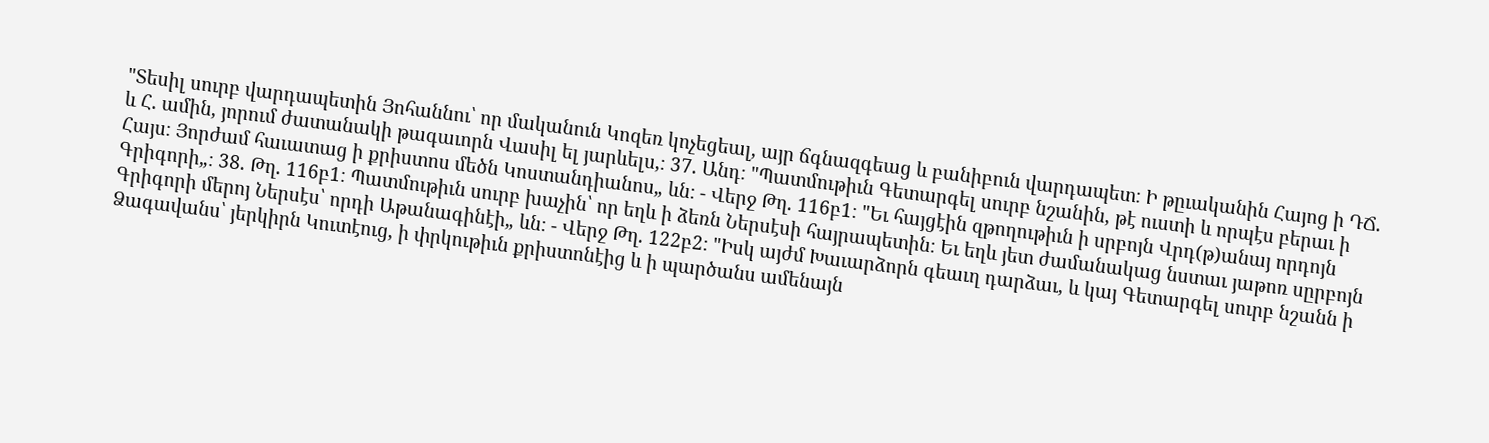"Տեսիլ սուրբ վարդապետին Յոհաննու՝ որ մականուն Կոզեռ կոչեցեալ, այր ճգնազգեաց և բանիբուն վարդապետ։ Ի թըւականին Հայոց ի ԴՃ. և Հ. ամին, յորում ժատանակի թագաւորն Վասիլ ել յարևելս,։ 37. Անդ։ "Պատմութիւն Գետարգել սուրբ նշանին, թէ ուստի և որպէս բերաւ ի Հայս։ Յորժամ հաւատաց ի քրիստոս մեծն Կոստանդիանոս„ ևն։ - Վերջ Թղ. 116բ1։ "Եւ հայցէին զթողութիւն ի սրբոյն Վրդ(թ)անայ որդոյն Գրիգորի„։ 38. Թղ. 116բ1։ Պատմութիւն սուրբ խաչին՝ որ եղև ի ձեռն Ներսէսի հայրապետին։ Եւ եղև յետ ժամանակաց նստաւ յաթոռ սըրբոյն Գրիգորի մերոյ Ներսէս՝ որդի Աթանագինէի„ ևն։ - Վերջ Թղ. 122բ2։ "Իսկ այժմ Խաւարձորն գեաւղ դարձաւ, և կայ Գետարգել սուրբ նշանն ի Ձագավանս՝ յերկիրն Կուտէուց, ի փրկութիւն քրիստոնէից և ի պարծանս ամենայն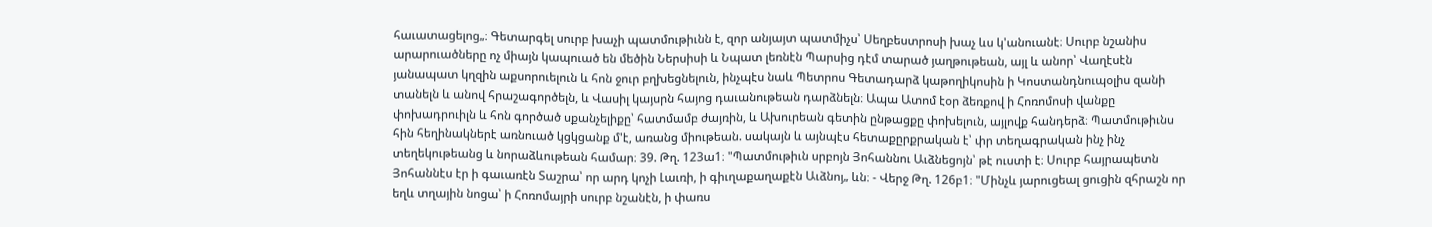հաւատացելոց„։ Գետարգել սուրբ խաչի պատմութիւնն է, զոր անյայտ պատմիչս՝ Սեղբեստրոսի խաչ ևս կ'անուանէ։ Սուրբ նշանիս արարուածները ոչ միայն կապուած են մեծին Ներսիսի և Նպատ լեռնէն Պարսից դէմ տարած յաղթութեան, այլ և անոր՝ Վաղէսէն յանապատ կղզին աքսորուելուն և հոն ջուր բղխեցնելուն, ինչպէս նաև Պետրոս Գետադարձ կաթողիկոսին ի Կոստանդնուպօլիս զանի տանելն և անով հրաշագործելն, և Վասիլ կայսրն հայոց դաւանութեան դարձնելն։ Ապա Ատոմ էօր ձեռքով ի Հոռոմոսի վանքը փոխադրուիլն և հոն գործած սքանչելիքը՝ հատմամբ ժայռին, և Ախուրեան գետին ընթացքը փոխելուն, այլովք հանդերձ։ Պատմութիւնս հին հեղինակներէ առնուած կցկցանք մ'է, առանց միութեան. սակայն և այնպէս հետաքըրքրական է՝ փր տեղագրական ինչ ինչ տեղեկութեանց և նորաձևութեան համար։ 39. Թղ. 123ա1։ "Պատմութիւն սրբոյն Յոհաննու Աւձնեցոյն՝ թէ ուստի է։ Սուրբ հայրապետն Յոհաննէս էր ի գաւառէն Տաշրա՝ որ արդ կոչի Լաւռի, ի գիւղաքաղաքէն Աւձնոյ„ ևն։ - Վերջ Թղ. 126բ1։ "Մինչև յարուցեալ ցուցին զհրաշն որ եղև տղային նոցա՝ ի Հոռոմայրի սուրբ նշանէն, ի փառս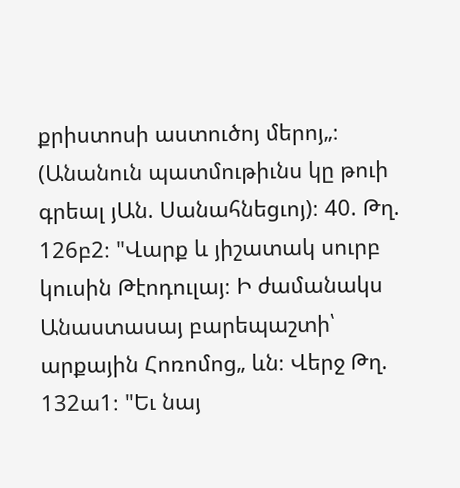քրիստոսի աստուծոյ մերոյ„։ (Անանուն պատմութիւնս կը թուի գրեալ յԱն. Սանահնեցւոյ)։ 40. Թղ. 126բ2։ "Վարք և յիշատակ սուրբ կուսին Թէոդուլայ։ Ի ժամանակս Անաստասայ բարեպաշտի՝ արքային Հոռոմոց„ ևն։ Վերջ Թղ. 132ա1։ "Եւ նայ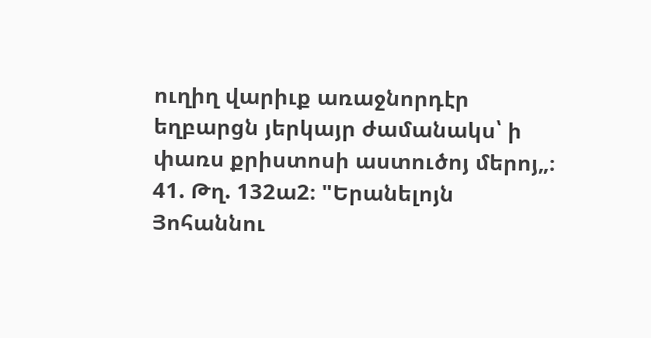ուղիղ վարիւք առաջնորդէր եղբարցն յերկայր ժամանակս՝ ի փառս քրիստոսի աստուծոյ մերոյ„։ 41. Թղ. 132ա2։ "Երանելոյն Յոհաննու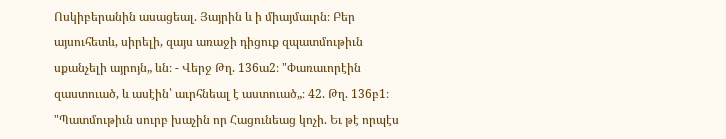Ոսկիբերանին ասացեալ. Յայրին և ի միայմաւրն։ Բեր այսուհետև, սիրելի, զայս առաջի դիցուք զպատմութիւն սքանչելի այրոյն„ ևն։ - Վերջ Թղ. 136ա2։ "Փառաւորէին զաստուած, և ասէին՝ աւրհնեալ է աստուած„։ 42. Թղ. 136բ1։ "Պատմութիւն սուրբ խաչին որ Հացունեաց կոչի. Եւ թէ որպէս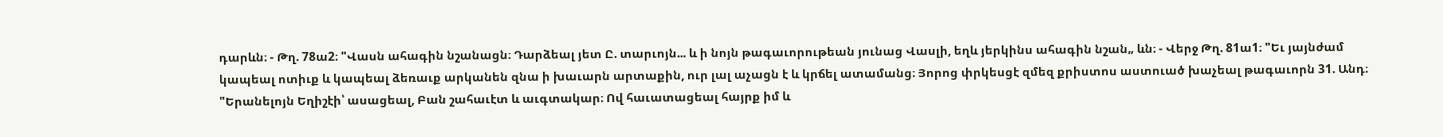դարևն։ - Թղ. 78ա2։ "Վասն ահագին նշանացն։ Դարձեալ յետ Ը. տարւոյն... և ի նոյն թագաւորութեան յունաց Վասլի, եղև յերկինս ահագին նշան„ ևն։ - Վերջ Թղ. 81ա1։ "Եւ յայնժամ կապեալ ոտիւք և կապեալ ձեռաւք արկանեն զնա ի խաւարն արտաքին, ուր լալ աչացն է և կրճել ատամանց։ Յորոց փրկեսցէ զմեզ քրիստոս աստուած խաչեալ թագաւորն 31. Անդ։ "Երանելոյն Եղիշէի՝ ասացեալ, Բան շահաւէտ և աւգտակար։ Ով հաւատացեալ հայրք իմ և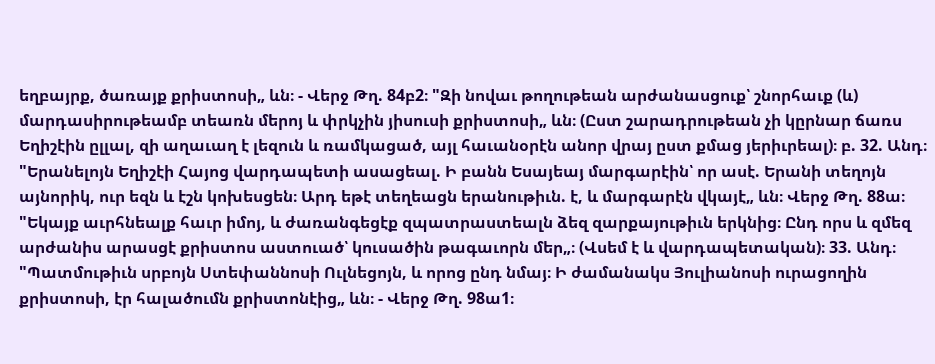եղբայրք, ծառայք քրիստոսի„ ևն։ - Վերջ Թղ. 84բ2։ "Զի նովաւ թողութեան արժանասցուք՝ շնորհաւք (և) մարդասիրութեամբ տեառն մերոյ և փրկչին յիսուսի քրիստոսի„ ևն։ (Ըստ շարադրութեան չի կըրնար ճառս Եղիշէին ըլլալ, զի աղաւաղ է լեզուն և ռամկացած, այլ հաւանօրէն անոր վրայ ըստ քմաց յերիւրեալ)։ բ. 32. Անդ։ "Երանելոյն Եղիշէի Հայոց վարդապետի ասացեալ. Ի բանն Եսայեայ մարգարէին՝ որ ասէ. Երանի տեղոյն այնորիկ, ուր եզն և էշն կոխեսցեն։ Արդ եթէ տեղեացն երանութիւն. է, և մարգարէն վկայէ„ ևն։ Վերջ Թղ. 88ա։ "Եկայք աւրհնեալք հաւր իմոյ, և ժառանգեցէք զպատրաստեալն ձեզ զարքայութիւն երկնից։ Ընդ որս և զմեզ արժանիս արասցէ քրիստոս աստուած՝ կուսածին թագաւորն մեր„։ (Վսեմ է և վարդապետական)։ 33. Անդ։ "Պատմութիւն սրբոյն Ստեփաննոսի Ուլնեցոյն, և որոց ընդ նմայ։ Ի ժամանակս Յուլիանոսի ուրացողին քրիստոսի, էր հալածումն քրիստոնէից„ ևն։ - Վերջ Թղ. 98ա1։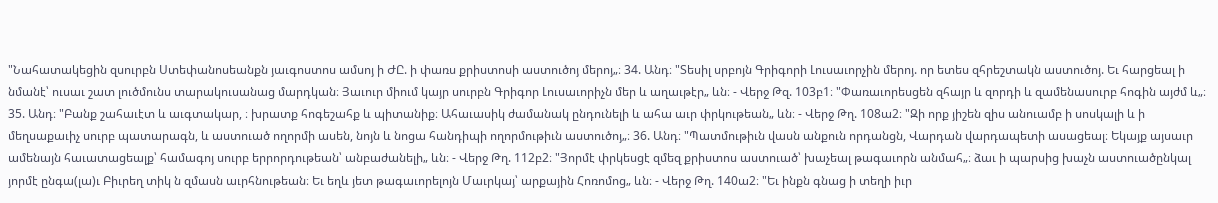"Նահատակեցին զսուրբն Ստեփանոսեանքն յաւգոստոս ամսոյ ի ԺԸ. ի փառս քրիստոսի աստուծոյ մերոյ„։ 34. Անդ։ "Տեսիլ սրբոյն Գրիգորի Լուսաւորչին մերոյ. որ ետես զհրեշտակն աստուծոյ. Եւ հարցեալ ի նմանէ՝ ուսաւ շատ լուծմունս տարակուսանաց մարդկան։ Յաւուր միում կայր սուրբն Գրիգոր Լուսաւորիչն մեր և աղաւթէր„ ևն։ - Վերջ Թզ. 103բ1։ "Փառաւորեսցեն զհայր և զորդի և զամենասուրբ հոգին այժմ և„։ 35. Անդ։ "Բանք շահաւէտ և աւգտակար, ։ խրատք հոգեշահք և պիտանիք։ Ահաւասիկ ժամանակ ընդունելի և ահա աւր փրկութեան„ ևն։ - Վերջ Թղ. 108ա2։ "Զի որք յիշեն զիս անուամբ ի սոսկալի և ի մեղսաքաւիչ սուրբ պատարագն, և աստուած ողորմի ասեն, նոյն և նոցա հանդիպի ողորմութիւն աստուծոյ„։ 36. Անդ։ "Պատմութիւն վասն անքուն որդանցն, Վարդան վարդապետի ասացեալ։ Եկայք այսաւր ամենայն հաւատացեալք՝ համագոյ սուրբ երրորդութեան՝ անբաժանելի„ ևն։ - Վերջ Թղ. 112բ2։ "Յորմէ փրկեսցէ զմեզ քրիստոս աստուած՝ խաչեալ թագաւորն անմահ„։ ձաւ ի պարսից խաչն աստուածընկալ յորմէ ընգա(լա)ւ Բիւրեղ տիկ ն զմասն աւրհնութեան։ Եւ եղև յետ թագաւորելոյն Մաւրկայ՝ արքային Հոռոմոց„ ևն։ - Վերջ Թղ. 140ա2։ "Եւ ինքն գնաց ի տեղի իւր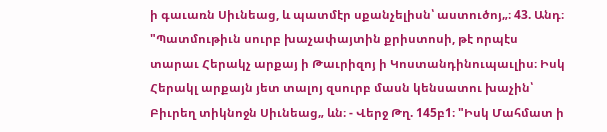ի գաւառն Սիւնեաց, և պատմէր սքանչելիսն՝ աստուծոյ„։ 43. Անդ։ "Պատմութիւն սուրբ խաչափայտին քրիստոսի, թէ որպէս տարաւ Հերակչ արքայ ի Թաւրիզոյ ի Կոստանդինուպաւլիս։ Իսկ Հերակլ արքայն յետ տալոյ զսուրբ մասն կենսատու խաչին՝ Բիւրեղ տիկնոջն Սիւնեաց„ ևն։ - Վերջ Թղ. 145բ1։ "Իսկ Մահմատ ի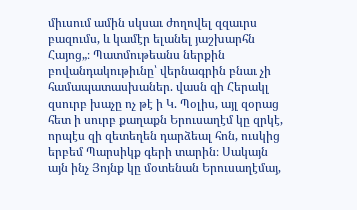միւսում ամին սկսաւ ժողովել զզաւրս բազումս, և կամէր ելանել յաշխարհն Հայոց„։ Պատմութեանս ներքին բովանդակութիւնը՝ վերնագրին բնաւ չի համապատասխաներ. վասն զի Հերակլ զսուրբ խաչը ոչ թէ ի Կ. Պօլիս, այլ զօրաց հետ ի սուրբ քաղաքն Երուսաղէմ կը զրկէ, որպէս զի զետեղեն դարձեալ հոն, ուսկից երբեմ Պարսիկք գերի տարին։ Սակայն այն ինչ Յոյնք կը մօտենան Երուսաղէմայ,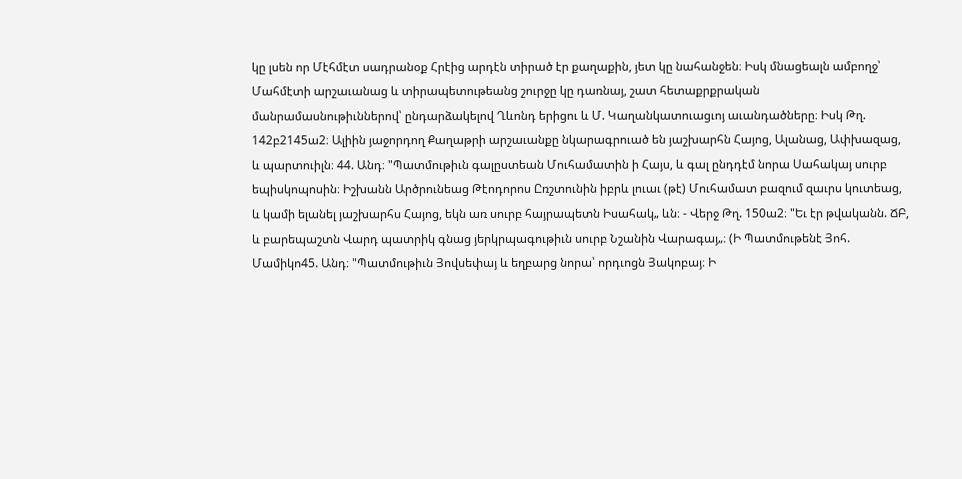կը լսեն որ Մէհմէտ սադրանօք Հրէից արդէն տիրած էր քաղաքին, յետ կը նահանջեն։ Իսկ մնացեալն ամբողջ՝ Մահմէտի արշաւանաց և տիրապետութեանց շուրջը կը դառնայ, շատ հետաքրքրական մանրամասնութիւններով՝ ընդարձակելով Ղևոնդ երիցու և Մ. Կաղանկատուացւոյ աւանդածները։ Իսկ Թղ. 142բ2145ա2։ Ալիին յաջորդող Քաղաթրի արշաւանքը նկարագրուած են յաշխարհն Հայոց, Ալանաց, Ափխազաց, և պարտուիլն։ 44. Անդ։ "Պատմութիւն գալըստեան Մուհամատին ի Հայս, և գալ ընդդէմ նորա Սահակայ սուրբ եպիսկոպոսին։ Իշխանն Արծրունեաց Թէոդորոս Ըռշտունին իբրև լուաւ (թէ) Մուհամատ բազում զաւրս կուտեաց, և կամի ելանել յաշխարհս Հայոց, եկն առ սուրբ հայրապետն Իսահակ„ ևն։ - Վերջ Թղ. 150ա2։ "Եւ էր թվականն. ՃԲ, և բարեպաշտն Վարդ պատրիկ գնաց յերկրպագութիւն սուրբ Նշանին Վարագայ„։ (Ի Պատմութենէ Յոհ. Մամիկո45. Անդ։ "Պատմութիւն Յովսեփայ և եղբարց նորա՝ որդւոցն Յակոբայ։ Ի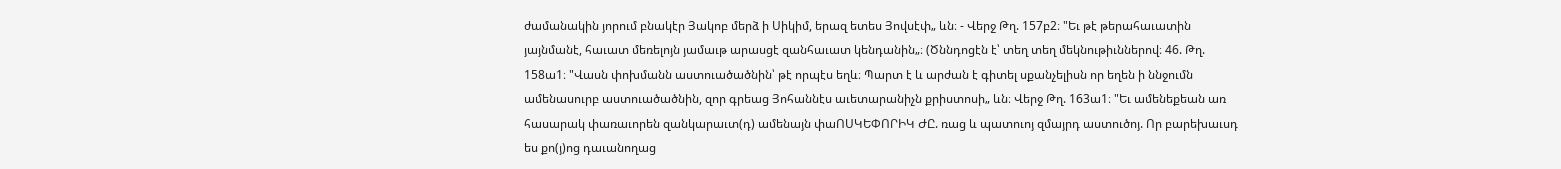ժամանակին յորում բնակէր Յակոբ մերձ ի Սիկիմ, երազ ետես Յովսէփ„ ևն։ - Վերջ Թղ. 157բ2։ "Եւ թէ թերահաւատին յայնմանէ, հաւատ մեռելոյն յամաւթ արասցէ զանհաւատ կենդանին„։ (Ծննդոցէն է՝ տեղ տեղ մեկնութիւններով։ 46. Թղ. 158ա1։ "Վասն փոխմանն աստուածածնին՝ թէ որպէս եղև։ Պարտ է և արժան է գիտել սքանչելիսն որ եղեն ի ննջումն ամենասուրբ աստուածածնին, զոր գրեաց Յոհաննէս աւետարանիչն քրիստոսի„ ևն։ Վերջ Թղ. 163ա1։ "Եւ ամենեքեան առ հասարակ փառաւորեն զանկարաւտ(դ) ամենայն փաՈՍԿԵՓՈՐԻԿ ԺԸ. ռաց և պատուոյ զմայրդ աստուծոյ. Որ բարեխաւսդ ես քո(յ)ոց դաւանողաց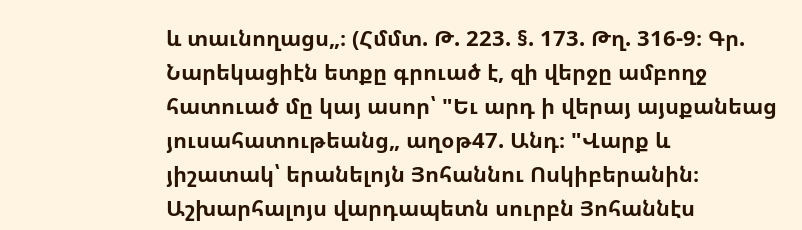և տաւնողացս„։ (Հմմտ. Թ. 223. §. 173. Թղ. 316-9։ Գր. Նարեկացիէն ետքը գրուած է, զի վերջը ամբողջ հատուած մը կայ ասոր՝ "Եւ արդ ի վերայ այսքանեաց յուսահատութեանց„ աղօթ47. Անդ։ "Վարք և յիշատակ՝ երանելոյն Յոհաննու Ոսկիբերանին։ Աշխարհալոյս վարդապետն սուրբն Յոհաննէս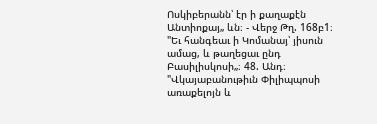Ոսկիբերանն՝ էր ի քաղաքէն Անտիոքայ„ ևն։ - Վերջ Թղ. 168բ1։ "Եւ հանգեաւ ի Կոմանայ՝ յիսուն ամաց, և թաղեցաւ ընդ Բասիլիսկոսի„։ 48. Անդ։ "Վկայաբանութիւն Փիլիպպոսի առաքելոյն և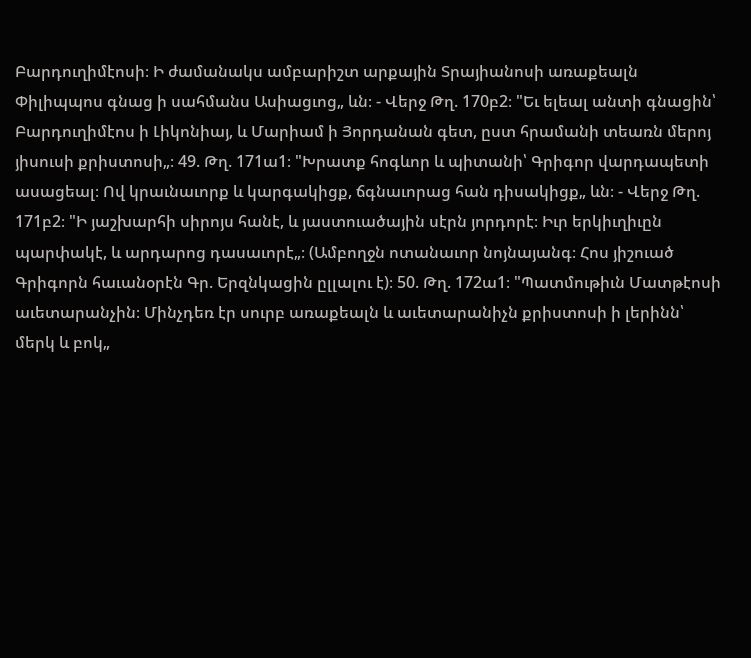Բարդուղիմէոսի։ Ի ժամանակս ամբարիշտ արքային Տրայիանոսի առաքեալն Փիլիպպոս գնաց ի սահմանս Ասիացւոց„ ևն։ - Վերջ Թղ. 170բ2։ "Եւ ելեալ անտի գնացին՝ Բարդուղիմէոս ի Լիկոնիայ, և Մարիամ ի Յորդանան գետ, ըստ հրամանի տեառն մերոյ յիսուսի քրիստոսի„։ 49. Թղ. 171ա1։ "Խրատք հոգևոր և պիտանի՝ Գրիգոր վարդապետի ասացեալ։ Ով կրաւնաւորք և կարգակիցք, ճգնաւորաց հան դիսակիցք„ ևն։ - Վերջ Թղ. 171բ2։ "Ի յաշխարհի սիրոյս հանէ, և յաստուածային սէրն յորդորէ։ Իւր երկիւղիւըն պարփակէ, և արդարոց դասաւորէ„։ (Ամբողջն ոտանաւոր նոյնայանգ։ Հոս յիշուած Գրիգորն հաւանօրէն Գր. Երզնկացին ըլլալու է)։ 50. Թղ. 172ա1։ "Պատմութիւն Մատթէոսի աւետարանչին։ Մինչդեռ էր սուրբ առաքեալն և աւետարանիչն քրիստոսի ի լերինն՝ մերկ և բոկ„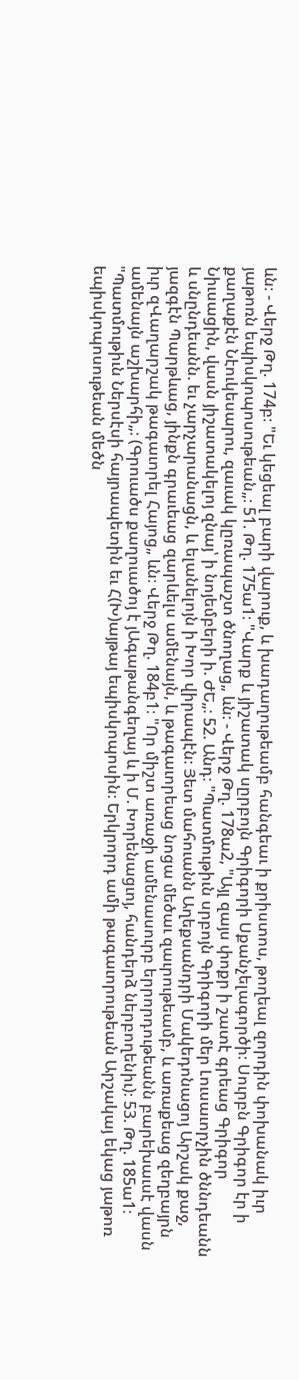ևն։ - Վերջ Թղ. 174բ։ "Եւ կեցեալ բարի վարուք, և խադաղութեամբ հանգեաւ ի քրիստոս, թողեալ զորդին փոխանակ իւր յաթոռն եպիսկոպոսութեան„։ 51. Թղ. 175ա1։ "Վարք և յիշատակ սըրբոյն Գրիգորի Սքանչելագործի։ Սուրբն Գրիգոր էր ի քաղաքէն Նէուկեսարու, զաւակ կըռապաշտ ծնողաց„ ևն։ - Վերջ Թղ. 178ա2, "Այլ զայս փոքր ի շատէ գրեաց Գրիգոր Նիւսացին, վասն յիշատակելոյ զնայ՝ ի նոյեմբերի ի. ԺԵ„։ 52. Անդ։ "Պատմութիւն սրբոյն Գրիգորի մեր Լուսաւորչին ծննդեանն և սնընդեանն. եւ չարչարանացն, և ելանելոյն ի Խոր վիրապէն։ Յետ մահուանն Աղեքսանդրի Մակեդոնացոյ Արշակ քաջ, յազգէն Պարթևաց, յինքն գրաւեաց զարևելս ամենայն, և թագաւորեաց նոցա մեծաւ զաւրութեամբ, և առաքեաց զեղբայրն իւր զՎաղարշակ թագաւորել Հայոց„ ևն։ Վերջ Թղ. 184բ1։ "Որ միշտ առաջի ամենասուրբ երրորդութեանն բարեխաւսէ վասն ամենայն աշխարհի„։ (Գրուածս քաղուածոյ է յԱգաթանգեղայ և ի Մ. Խորենացւոյ, հանդերձ ներբողենիւ)։ 53. Թղ. 185ա1։ "Պատմութիւն Ներսէսի հայրապետին եւ Հ(Խ)այթայ եպիսկոպոսին։ Երկրորդ ամի թագաւորութեան Արշակայ եկաց յաթոռ եպիսկոպոսութեան մեծն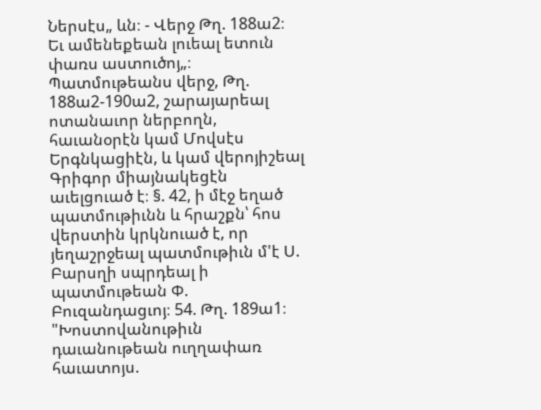Ներսէս„ ևն։ - Վերջ Թղ. 188ա2։ Եւ ամենեքեան լուեալ ետուն փառս աստուծոյ„։ Պատմութեանս վերջ, Թղ. 188ա2-190ա2, շարայարեալ ոտանաւոր ներբողն, հաւանօրէն կամ Մովսէս Երգնկացիէն, և կամ վերոյիշեալ Գրիգոր միայնակեցէն աւելցուած է։ §. 42, ի մէջ եղած պատմութիւնն և հրաշքն՝ հոս վերստին կրկնուած է, որ յեղաշրջեալ պատմութիւն մ'է Ս. Բարսղի սպրդեալ ի պատմութեան Փ. Բուզանդացւոյ։ 54. Թղ. 189ա1։ "Խոստովանութիւն դաւանութեան ուղղափառ հաւատոյս.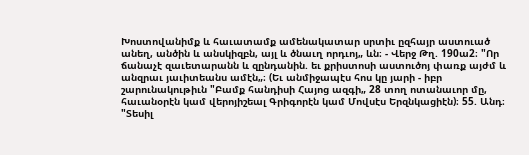Խոստովանիմք և հաւատամք ամենակատար սրտիւ ըզհայր աստուած անեղ, անծին և անսկիզբն, այլ և ծնաւղ որդւոյ„ ևն։ - Վերջ Թղ. 190ա2։ "Որ ճանաչէ զաւետարանն և զընդանին. եւ քրիստոսի աստուծոյ փառք այժմ և անզրաւ յաւիտեանս ամէն„։ (Եւ անմիջապէս հոս կը յարի - իբր շարունակութիւն "Բամք հանդիսի Հայոց ազգի„ 28 տող ոտանաւոր մը, հաւանօրէն կամ վերոյիշեալ Գրիգորէն կամ Մովսէս Երզնկացիէն)։ 55. Անդ։ "Տեսիլ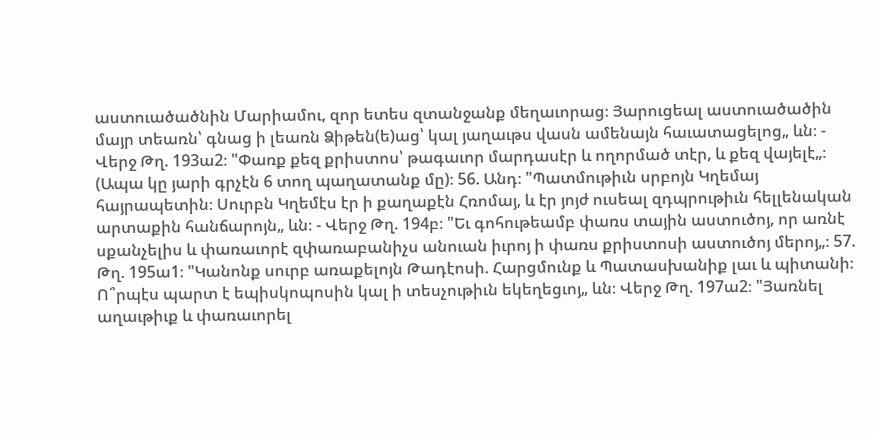աստուածածնին Մարիամու, զոր ետես զտանջանք մեղաւորաց։ Յարուցեալ աստուածածին մայր տեառն՝ գնաց ի լեառն Ձիթեն(ե)աց՝ կալ յաղաւթս վասն ամենայն հաւատացելոց„ ևն։ - Վերջ Թղ. 193ա2։ "Փառք քեզ քրիստոս՝ թագաւոր մարդասէր և ողորմած տէր, և քեզ վայելէ„։ (Ապա կը յարի գրչէն 6 տող պաղատանք մը)։ 56. Անդ։ "Պատմութիւն սրբոյն Կղեմայ հայրապետին։ Սուրբն Կղեմէս էր ի քաղաքէն Հռոմայ, և էր յոյժ ուսեալ զդպրութիւն հելլենական արտաքին հանճարոյն„ ևն։ - Վերջ Թղ. 194բ։ "Եւ գոհութեամբ փառս տային աստուծոյ, որ առնէ սքանչելիս և փառաւորէ զփառաբանիչս անուան իւրոյ ի փառս քրիստոսի աստուծոյ մերոյ„։ 57. Թղ. 195ա1։ "Կանոնք սուրբ առաքելոյն Թադէոսի. Հարցմունք և Պատասխանիք լաւ և պիտանի։ Ո՞րպէս պարտ է եպիսկոպոսին կալ ի տեսչութիւն եկեղեցւոյ„ ևն։ Վերջ Թղ. 197ա2։ "Յառնել աղաւթիւք և փառաւորել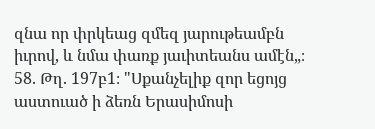զնա որ փրկեաց զմեզ յարութեամբն իւրով, և նմա փառք յաւիտեանս ամէն„։ 58. Թղ. 197բ1։ "Սքանչելիք զոր եցոյց աստուած ի ձեռն Երասիմոսի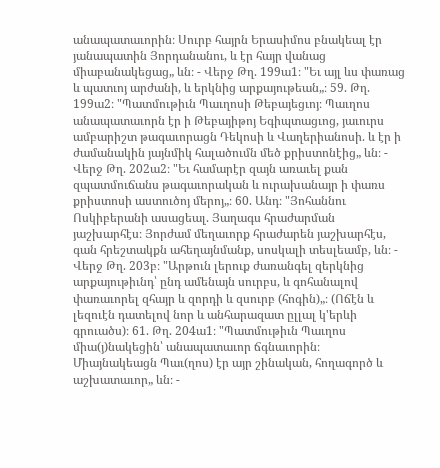անապատաւորին։ Սուրբ հայրն Երասիմոս բնակեալ էր յանապատին Յորդանանու, և էր հայր վանաց միաբանակեցաց„ ևն։ - Վերջ Թղ. 199ա1։ "Եւ այլ ևս փառաց և պատւոյ արժանի, և երկնից արքայութեան„։ 59. Թղ. 199ա2։ "Պատմութիւն Պաւղոսի Թեբայեցւոյ։ Պաւղոս անապատաւորն էր ի Թեբայիթոյ Եգիպտացւոց, յաւուրս ամբարիշտ թագաւորացն Դեկոսի և Վաղերիանոսի. և էր ի ժամանակին յայնմիկ հալածումն մեծ քրիստոնէից„ ևն։ - Վերջ Թղ. 202ա2։ "Եւ համարէր զայն առաւել քան զպատմուճանս թագաւորական և ուրախանայր ի փառս քրիստոսի աստուծոյ մերոյ„։ 60. Անդ։ "Յոհաննու Ոսկիբերանի ասացեալ. Յաղագս հրաժարման յաշխարհէս։ Յորժամ մեղաւորք հրաժարեն յաշխարհէս, գան հրեշտակքն ահեղայնմանք, սոսկալի տեսլեամբ, ևն։ - Վերջ Թղ. 203բ։ "Արթուն լերուք ժառանգել զերկնից արքայութիւնդ՝ ընդ ամենայն սուրբս, և գոհանալով փառաւորել զհայր և զորդի և զսուրբ (հոգին)„։ (Ոճէն և լեզուէն դատելով նոր և անհարազատ ըլլալ կ'երևի գրուածս)։ 61. Թղ. 204ա1։ "Պատմութիւն Պաւղոս միա(յ)նակեցին՝ անապատաւոր ճգնաւորին։ Միայնակեացն Պաւ(ղոս) էր այր շինական, հողագործ և աշխատաւոր„ ևն։ -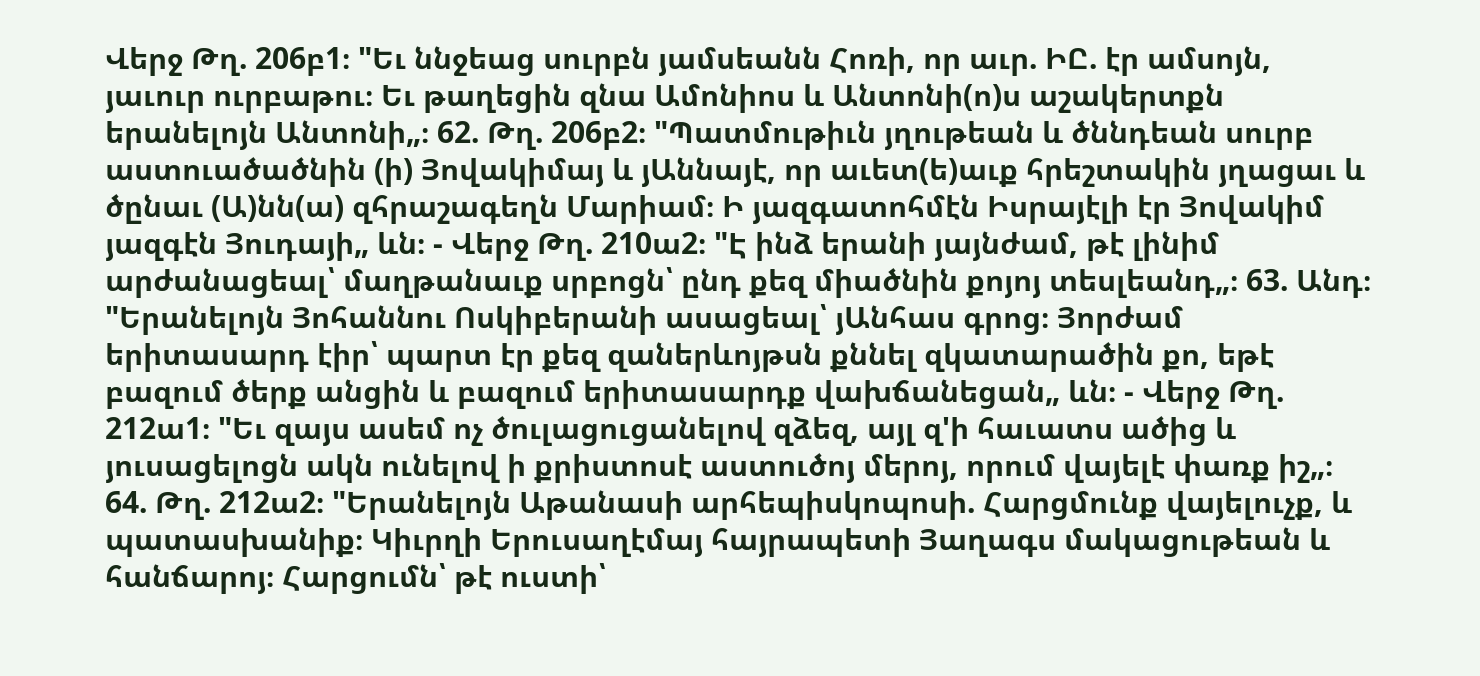Վերջ Թղ. 206բ1։ "Եւ ննջեաց սուրբն յամսեանն Հոռի, որ աւր. ԻԸ. էր ամսոյն, յաւուր ուրբաթու։ Եւ թաղեցին զնա Ամոնիոս և Անտոնի(ո)ս աշակերտքն երանելոյն Անտոնի„։ 62. Թղ. 206բ2։ "Պատմութիւն յղութեան և ծննդեան սուրբ աստուածածնին (ի) Յովակիմայ և յԱննայէ, որ աւետ(ե)աւք հրեշտակին յղացաւ և ծընաւ (Ա)նն(ա) զհրաշագեղն Մարիամ։ Ի յազգատոհմէն Իսրայէլի էր Յովակիմ յազգէն Յուդայի„ ևն։ - Վերջ Թղ. 210ա2։ "Է ինձ երանի յայնժամ, թէ լինիմ արժանացեալ՝ մաղթանաւք սրբոցն՝ ընդ քեզ միածնին քոյոյ տեսլեանդ„։ 63. Անդ։ "Երանելոյն Յոհաննու Ոսկիբերանի ասացեալ՝ յԱնհաս գրոց։ Յորժամ երիտասարդ էիր՝ պարտ էր քեզ զաներևոյթսն քննել զկատարածին քո, եթէ բազում ծերք անցին և բազում երիտասարդք վախճանեցան„ ևն։ - Վերջ Թղ. 212ա1։ "Եւ զայս ասեմ ոչ ծուլացուցանելով զձեզ, այլ զ'ի հաւատս ածից և յուսացելոցն ակն ունելով ի քրիստոսէ աստուծոյ մերոյ, որում վայելէ փառք իշ„։ 64. Թղ. 212ա2։ "Երանելոյն Աթանասի արհեպիսկոպոսի. Հարցմունք վայելուչք, և պատասխանիք։ Կիւրղի Երուսաղէմայ հայրապետի Յաղագս մակացութեան և հանճարոյ։ Հարցումն՝ թէ ուստի՝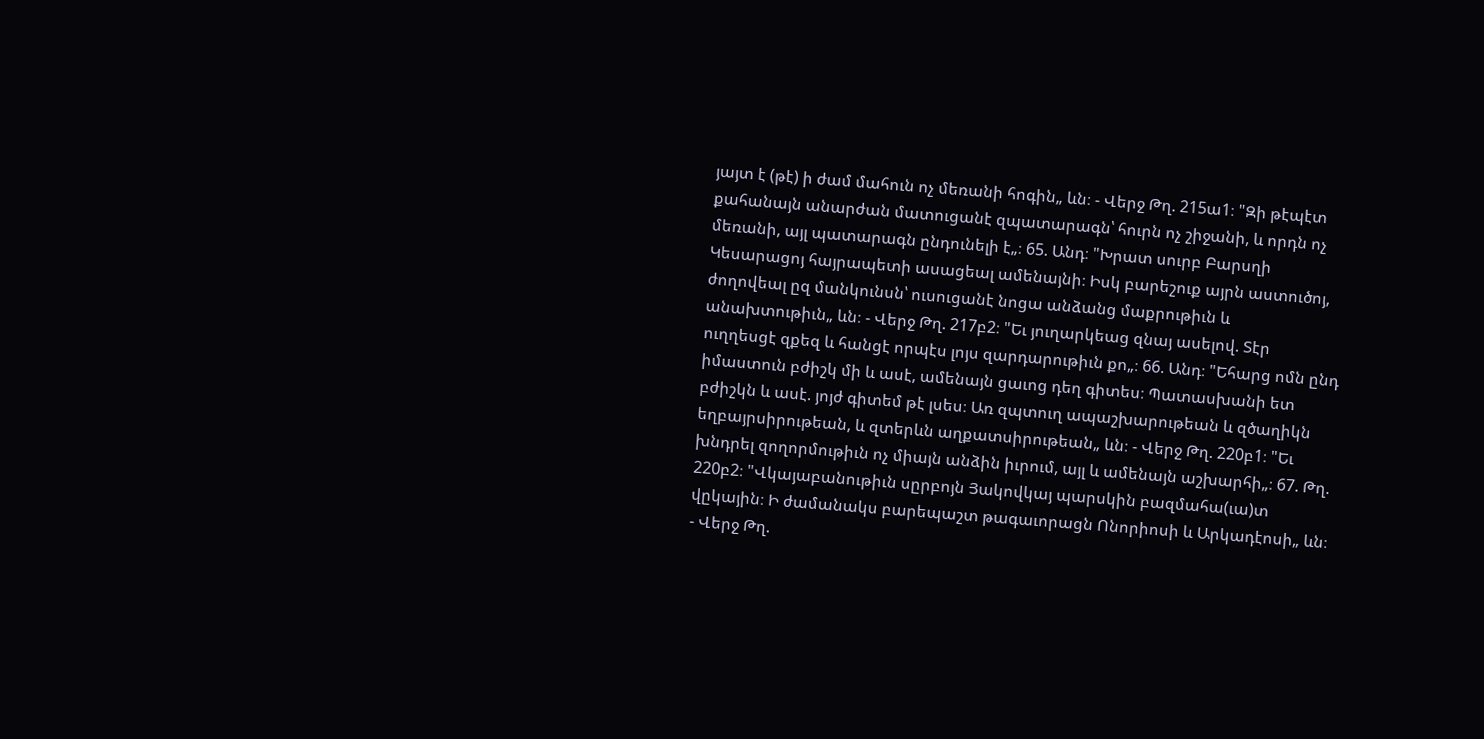յայտ է (թէ) ի ժամ մահուն ոչ մեռանի հոգին„ ևն։ - Վերջ Թղ. 215ա1։ "Զի թէպէտ քահանայն անարժան մատուցանէ զպատարագն՝ հուրն ոչ շիջանի, և որդն ոչ մեռանի, այլ պատարագն ընդունելի է„։ 65. Անդ։ "Խրատ սուրբ Բարսղի Կեսարացոյ հայրապետի ասացեալ ամենայնի։ Իսկ բարեշուք այրն աստուծոյ, ժողովեալ ըզ մանկունսն՝ ուսուցանէ նոցա անձանց մաքրութիւն և անախտութիւն„ ևն։ - Վերջ Թղ. 217բ2։ "Եւ յուղարկեաց զնայ ասելով. Տէր ուղղեսցէ զքեզ և հանցէ որպէս լոյս զարդարութիւն քո„։ 66. Անդ։ "Եհարց ոմն ընդ իմաստուն բժիշկ մի և ասէ, ամենայն ցաւոց դեղ գիտես։ Պատասխանի ետ բժիշկն և ասէ. յոյժ գիտեմ թէ լսես։ Առ զպտուղ ապաշխարութեան և զծաղիկն եղբայրսիրութեան, և զտերևն աղքատսիրութեան„ ևն։ - Վերջ Թղ. 220բ1։ "Եւ խնդրել զողորմութիւն ոչ միայն անձին իւրում, այլ և ամենայն աշխարհի„։ 67. Թղ. 220բ2։ "Վկայաբանութիւն սըրբոյն Յակովկայ պարսկին բազմահա(ւա)տ վըկային։ Ի ժամանակս բարեպաշտ թագաւորացն Ոնորիոսի և Արկադէոսի„ ևն։ - Վերջ Թղ.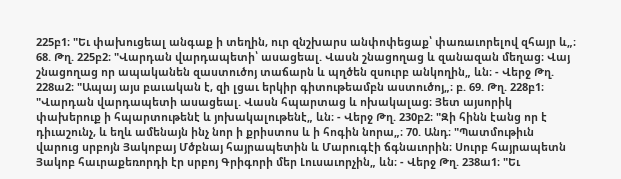225բ1։ "Եւ փախուցեալ անգաք ի տեղին, ուր զնշխարս անփոփեցաք՝ փառաւորելով զհայր և„։ 68. Թղ. 225բ2։ "Վարդան վարդապետի՝ ասացեալ. Վասն շնացողաց և զանազան մեղաց։ Վայ շնացողաց որ ապականեն զաստուծոյ տաճարն և պղծեն զսուրբ անկողին„ ևն։ - Վերջ Թղ. 228ա2։ "Ապայ այս բաւական է, զի լցաւ երկիր գիտութեամբն աստուծոյ„։ բ. 69. Թղ. 228բ1։ "Վարդան վարդապետի ասացեալ. Վասն հպարտաց և ոխակալաց։ Յետ այսորիկ փախերուք ի հպարտութենէ և յոխակալութենէ„ ևն։ - Վերջ Թղ. 230բ2։ "Զի հինն էանց որ է դիւաշունչ, և եղև ամենայն ինչ նոր ի քրիստոս և ի հոգին նորա„։ 70. Անդ։ "Պատմութիւն վարուց սրբոյն Յակոբայ Մծբնայ հայրապետին և Մարուգէի ճգնաւորին։ Սուրբ հայրապետն Յակոբ հաւրաքեռորդի էր սրբոյ Գրիգորի մեր Լուսաւորչին„ ևն։ - Վերջ Թղ. 238ա1։ "Եւ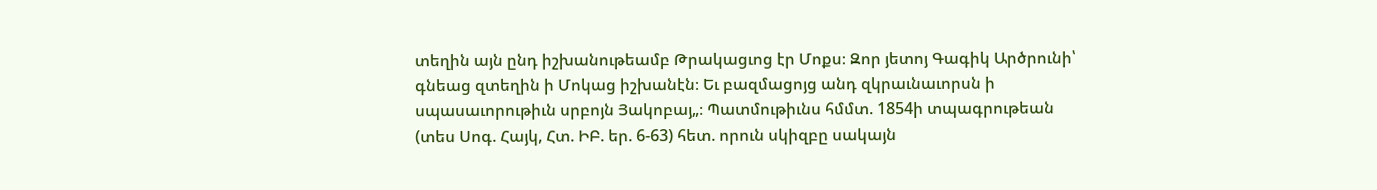տեղին այն ընդ իշխանութեամբ Թրակացւոց էր Մոքս։ Զոր յետոյ Գագիկ Արծրունի՝ գնեաց զտեղին ի Մոկաց իշխանէն։ Եւ բազմացոյց անդ զկրաւնաւորսն ի սպասաւորութիւն սրբոյն Յակոբայ„։ Պատմութիւնս հմմտ. 1854ի տպագրութեան (տես Սոգ. Հայկ, Հտ. ԻԲ. եր. 6-63) հետ. որուն սկիզբը սակայն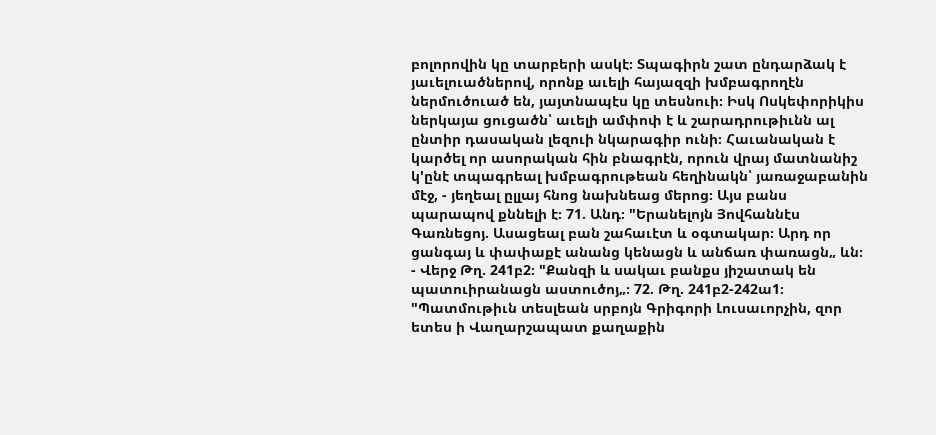բոլորովին կը տարբերի ասկէ։ Տպագիրն շատ ընդարձակ է յաւելուածներով, որոնք աւելի հայազզի խմբագրողէն ներմուծուած են, յայտնապէս կը տեսնուի։ Իսկ Ոսկեփորիկիս ներկայա ցուցածն՝ աւելի ամփոփ է և շարադրութիւնն ալ ընտիր դասական լեզուի նկարագիր ունի։ Հաւանական է կարծել որ ասորական հին բնագրէն, որուն վրայ մատնանիշ կ'ընէ տպագրեալ խմբագրութեան հեղինակն՝ յառաջաբանին մէջ, - յեղեալ ըլլայ հնոց նախնեաց մերոց։ Այս բանս պարապով քննելի է։ 71. Անդ։ "Երանելոյն Յովհաննէս Գառնեցոյ. Ասացեալ բան շահաւէտ և օգտակար։ Արդ որ ցանգայ և փափաքէ անանց կենացն և անճառ փառացն„ ևն։ - Վերջ Թղ. 241բ2։ "Քանզի և սակաւ բանքս յիշատակ են պատուիրանացն աստուծոյ„։ 72. Թղ. 241բ2-242ա1։ "Պատմութիւն տեսլեան սրբոյն Գրիգորի Լուսաւորչին, զոր ետես ի Վաղարշապատ քաղաքին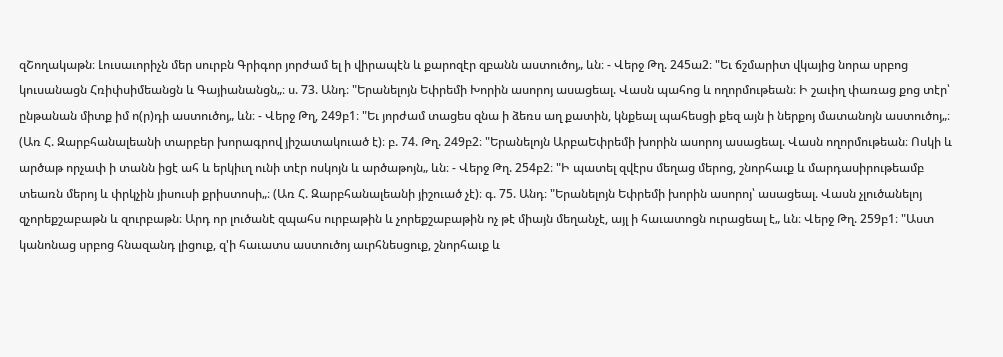զՇողակաթն։ Լուսաւորիչն մեր սուրբն Գրիգոր յորժամ ել ի վիրապէն և քարոզէր զբանն աստուծոյ„ ևն։ - Վերջ Թղ. 245ա2։ "Եւ ճշմարիտ վկայից նորա սրբոց կուսանացն Հռիփսիմեանցն և Գայիանանցն„։ ս. 73. Անդ։ "Երանելոյն Եփրեմի Խորին ասորոյ ասացեալ. Վասն պահոց և ողորմութեան։ Ի շաւիղ փառաց քոց տէր՝ ընթանան միտք իմ ո(ր)դի աստուծոյ„ ևն։ - Վերջ Թղ, 249բ1։ "Եւ յորժամ տացես զնա ի ձեռս աղ քատին, կնքեալ պահեսցի քեզ այն ի ներքոյ մատանոյն աստուծոյ„։ (Առ Հ. Զարբհանալեանի տարբեր խորագրով յիշատակուած է)։ բ. 74. Թղ. 249բ2։ "Երանելոյն ԱրբաԵփրեմի խորին ասորոյ ասացեալ. Վասն ողորմութեան։ Ոսկի և արծաթ որչափ ի տանն իցէ ահ և երկիւղ ունի տէր ոսկոյն և արծաթոյն„ ևն։ - Վերջ Թղ. 254բ2։ "Ի պատել զվէրս մեղաց մերոց, շնորհաւք և մարդասիրութեամբ տեառն մերոյ և փրկչին յիսուսի քրիստոսի„։ (Առ Հ. Զարբհանալեանի յիշուած չէ)։ գ. 75. Անդ։ "Երանելոյն Եփրեմի խորին ասորոյ՝ ասացեալ. Վասն չլուծանելոյ զչորեքշաբաթն և զուրբաթն։ Արդ որ լուծանէ զպահս ուրբաթին և չորեքշաբաթին ոչ թէ միայն մեղանչէ, այլ ի հաւատոցն ուրացեալ է„ ևն։ Վերջ Թղ. 259բ1։ "Աստ կանոնաց սրբոց հնազանդ լիցուք, զ'ի հաւատս աստուծոյ աւրհնեսցուք, շնորհաւք և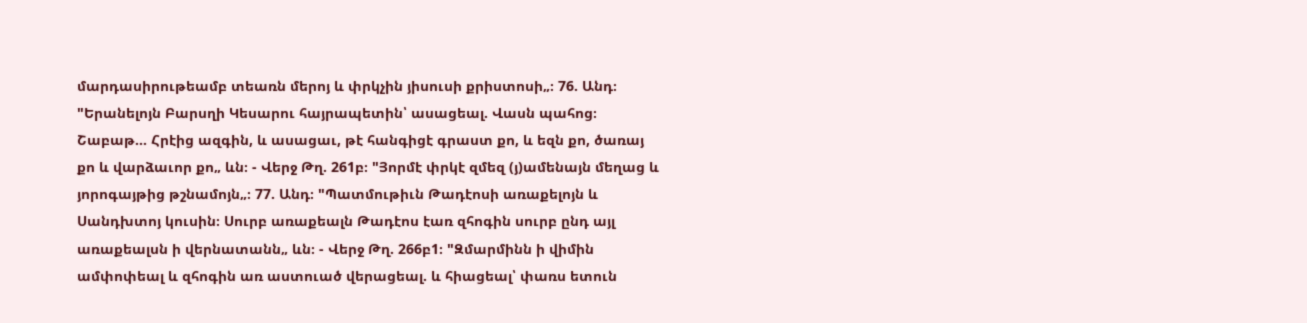մարդասիրութեամբ տեառն մերոյ և փրկչին յիսուսի քրիստոսի„։ 76. Անդ։ "Երանելոյն Բարսղի Կեսարու հայրապետին՝ ասացեալ. Վասն պահոց։ Շաբաթ... Հրէից ազգին, և ասացաւ, թէ հանգիցէ գրաստ քո, և եզն քո, ծառայ քո և վարձաւոր քո„ ևն։ - Վերջ Թղ. 261բ։ "Յորմէ փրկէ զմեզ (յ)ամենայն մեղաց և յորոգայթից թշնամոյն„։ 77. Անդ։ "Պատմութիւն Թադէոսի առաքելոյն և Սանդխտոյ կուսին։ Սուրբ առաքեալն Թադէոս էառ զհոգին սուրբ ընդ այլ առաքեալսն ի վերնատանն„ ևն։ - Վերջ Թղ. 266բ1։ "Զմարմինն ի վիմին ամփոփեալ և զհոգին առ աստուած վերացեալ. և հիացեալ՝ փառս ետուն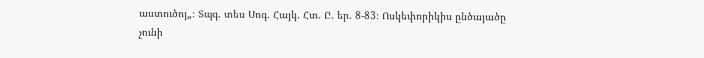աստուծոյ„։ Տպգ. տես Սոգ. Հայկ. Հտ. Ը. եր. 8-83։ Ոսկեփորիկիս ընծայածը չունի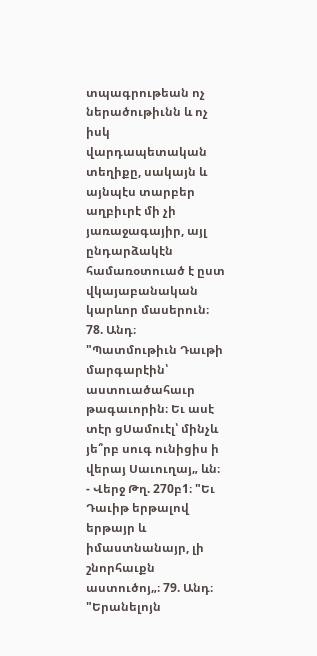տպագրութեան ոչ ներածութիւնն և ոչ իսկ վարդապետական տեղիքը, սակայն և այնպէս տարբեր աղբիւրէ մի չի յառաջագայիր, այլ ընդարձակէն համառօտուած է ըստ վկայաբանական կարևոր մասերուն։ 78. Անդ։ "Պատմութիւն Դաւթի մարգարէին՝ աստուածահաւր թագաւորին։ Եւ ասէ տէր ցՍամուէլ՝ մինչև յե՞րբ սուգ ունիցիս ի վերայ Սաւուղայ„ ևն։ - Վերջ Թղ. 270բ1։ "Եւ Դաւիթ երթալով երթայր և իմաստնանայր, լի շնորհաւքն աստուծոյ„։ 79. Անդ։ "Երանելոյն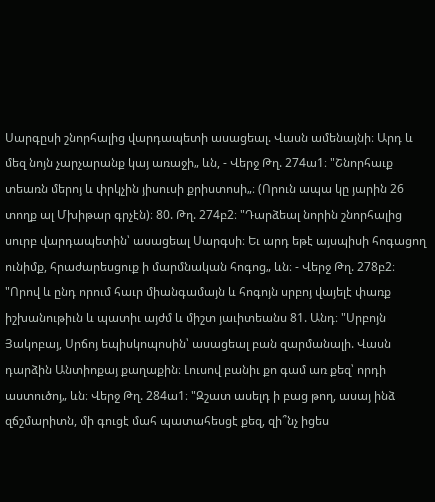Սարգըսի շնորհալից վարդապետի ասացեալ. Վասն ամենայնի։ Արդ և մեզ նոյն չարչարանք կայ առաջի„ ևն, - Վերջ Թղ. 274ա1։ "Շնորհաւք տեառն մերոյ և փրկչին յիսուսի քրիստոսի„։ (Որուն ապա կը յարին 26 տողք ալ Մխիթար գրչէն)։ 80. Թղ. 274բ2։ "Դարձեալ նորին շնորհալից սուրբ վարդապետին՝ ասացեալ Սարգսի։ Եւ արդ եթէ այսպիսի հոգացող ունիմք, հրաժարեսցուք ի մարմնական հոգոց„ ևն։ - Վերջ Թղ. 278բ2։ "Որով և ընդ որում հաւր միանգամայն և հոգոյն սրբոյ վայելէ փառք իշխանութիւն և պատիւ այժմ և միշտ յաւիտեանս 81. Անդ։ "Սրբոյն Յակոբայ, Սրճոյ եպիսկոպոսին՝ ասացեալ բան զարմանալի. Վասն դարձին Անտիոքայ քաղաքին։ Լուսով բանիւ քո գամ առ քեզ՝ որդի աստուծոյ„ ևն։ Վերջ Թղ. 284ա1։ "Զշատ ասելդ ի բաց թող, ասայ ինձ զճշմարիտն, մի գուցէ մահ պատահեսցէ քեզ, զի՞նչ իցես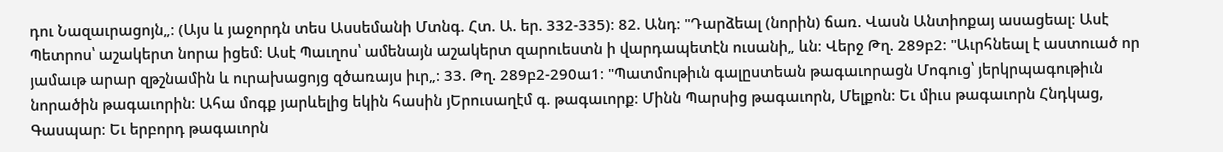դու Նազաւրացոյն„։ (Այս և յաջորդն տես Ասսեմանի Մտնգ. Հտ. Ա. եր. 332-335)։ 82. Անդ։ "Դարձեալ (նորին) ճառ. Վասն Անտիոքայ ասացեալ։ Ասէ Պետրոս՝ աշակերտ նորա իցեմ։ Ասէ Պաւղոս՝ ամենայն աշակերտ զարուեստն ի վարդապետէն ուսանի„ ևն։ Վերջ Թղ. 289բ2։ "Աւրհնեալ է աստուած որ յամաւթ արար զթշնամին և ուրախացոյց զծառայս իւր„։ 33. Թղ. 289բ2-290ա1։ "Պատմութիւն գալըստեան թագաւորացն Մոգուց՝ յերկրպագութիւն նորածին թագաւորին։ Ահա մոգք յարևելից եկին հասին յԵրուսաղէմ գ. թագաւորք։ Մինն Պարսից թագաւորն, Մելքոն։ Եւ միւս թագաւորն Հնդկաց, Գասպար։ Եւ երբորդ թագաւորն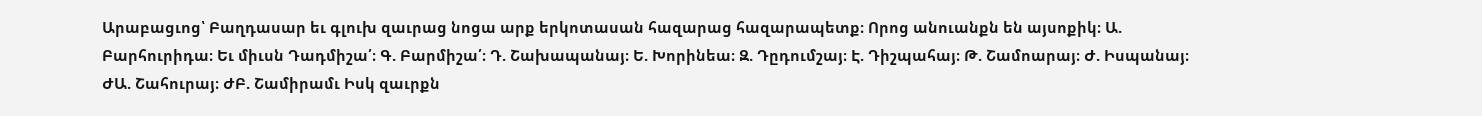Արաբացւոց՝ Բաղդասար եւ գլուխ զաւրաց նոցա արք երկոտասան հազարաց հազարապետք։ Որոց անուանքն են այսոքիկ։ Ա. Բարհուրիդա։ Եւ միւսն Դադմիշա՛։ Գ. Բարմիշա՛։ Դ. Շախապանայ։ Ե. Խորինեա։ Զ. Դըդումշայ։ Է. Դիշպահայ։ Թ. Շամոարայ։ Ժ. Իսպանայ։ ԺԱ. Շահուրայ։ ԺԲ. Շամիրամւ Իսկ զաւրքն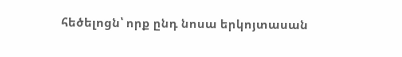հեծելոցն՝ որք ընդ նոսա երկոյտասան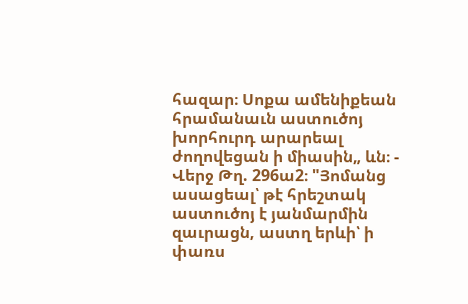հազար։ Սոքա ամենիքեան հրամանաւն աստուծոյ խորհուրդ արարեալ ժողովեցան ի միասին„ ևն։ - Վերջ Թղ. 296ա2։ "Յոմանց ասացեալ՝ թէ հրեշտակ աստուծոյ է յանմարմին զաւրացն, աստղ երևի՝ ի փառս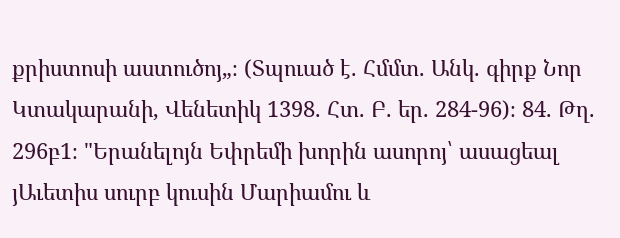քրիստոսի աստուծոյ„։ (Տպուած է. Հմմտ. Անկ. գիրք Նոր Կտակարանի, Վենետիկ 1398. Հտ. Բ. եր. 284-96)։ 84. Թղ. 296բ1։ "Երանելոյն Եփրեմի խորին ասորոյ՝ ասացեալ յԱւետիս սուրբ կուսին Մարիամու և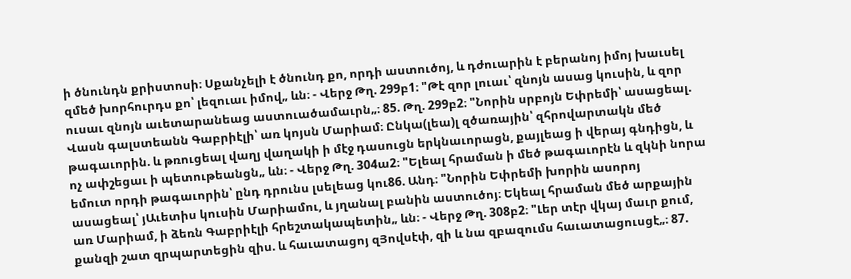ի ծնունդն քրիստոսի։ Սքանչելի է ծնունդ քո, որդի աստուծոյ, և դժուարին է բերանոյ իմոյ խաւսել զմեծ խորհուրդս քո՝ լեզուաւ իմով„ ևն։ - Վերջ Թղ. 299բ1։ "Թէ զոր լուաւ՝ զնոյն ասաց կուսին, և զոր ուսաւ զնոյն աւետարանեաց աստուածամաւրն„։ 85. Թղ. 299բ2։ "Նորին սրբոյն Եփրեմի՝ ասացեալ. Վասն գալստեանն Գաբրիէլի՝ առ կոյսն Մարիամ։ Ընկա(լեա)լ զծառային՝ զհրովարտակն մեծ թագաւորին. և թռուցեալ վաղյ վաղակի ի մէջ դասուցն երկնաւորացն, քայլեաց ի վերայ գնդիցն, և ոչ ափշեցաւ ի պետութեանցն„ ևն։ - Վերջ Թղ. 304ա2։ "Ելեալ հրաման ի մեծ թագաւորէն և զկնի նորա եմուտ որդի թագաւորին՝ ընդ դրունս լսելեաց կու86. Անդ։ "Նորին Եփրեմի խորին ասորոյ ասացեալ՝ յԱւետիս կուսին Մարիամու, և յղանալ բանին աստուծոյ։ Եկեալ հրաման մեծ արքային առ Մարիամ, ի ձեռն Գաբրիէլի հրեշտակապետին„ ևն։ - Վերջ Թղ. 308բ2։ "Լեր տէր վկայ մաւր քում, քանզի շատ զրպարտեցին զիս. և հաւատացոյ զՅովսէփ, զի և նա զբազումս հաւատացուսցէ„։ 87.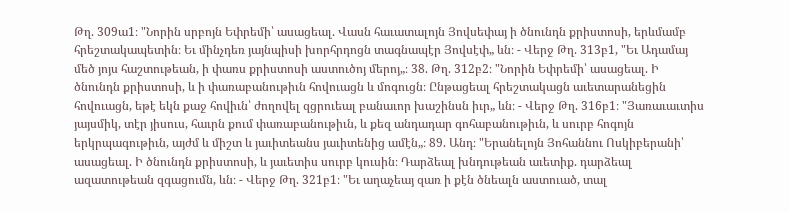Թղ. 309ա1։ "Նորին սրբոյն Եփրեմի՝ ասացեալ. Վասն հաւատալոյն Յովսեփայ ի ծնունդն քրիստոսի, երևմամբ հրեշտակապետին։ Եւ մինչդեռ յայնպիսի խորհրդոցն տագնապէր Յովսէփ„ ևն։ - Վերջ Թղ. 313բ1, "Եւ Ադամայ մեծ յոյս հաշտութեան, ի փառս քրիստոսի աստուծոյ մերոյ„։ 38. Թղ. 312բ2։ "Նորին Եփրեմի՝ ասացեալ. Ի ծնունդն քրիստոսի, և ի փառաբանութիւն հովուացն և մոգուցն։ Ընթացեալ հրեշտակացն աւետարանեցին հովուացն, եթէ եկն քաջ հովիւն՝ ժողովել զցրուեալ բանաւոր խաշինսն իւր„ ևն։ - Վերջ Թղ. 316բ1։ "Յառաւաւտիս յայսմիկ, տէր յիսուս, հաւրն քում փառաբանութիւն, և քեզ անդադար գոհաբանութիւն, և սուրբ հոգոյն երկրպագութիւն, այժմ և միշտ և յաւիտեանս յաւիտենից ամէն„։ 89. Անդ։ "Երանելոյն Յոհաննու Ոսկիբերանի՝ ասացեալ. Ի ծնունդն քրիստոսի, և յաւետիս սուրբ կուսին։ Դարձեալ խնդութեան աւետիք. դարձեալ ազատութեան զգացումն, ևն։ - Վերջ Թղ. 321բ1։ "Եւ աղաչեայ զառ ի քէն ծնեալն աստուած, տալ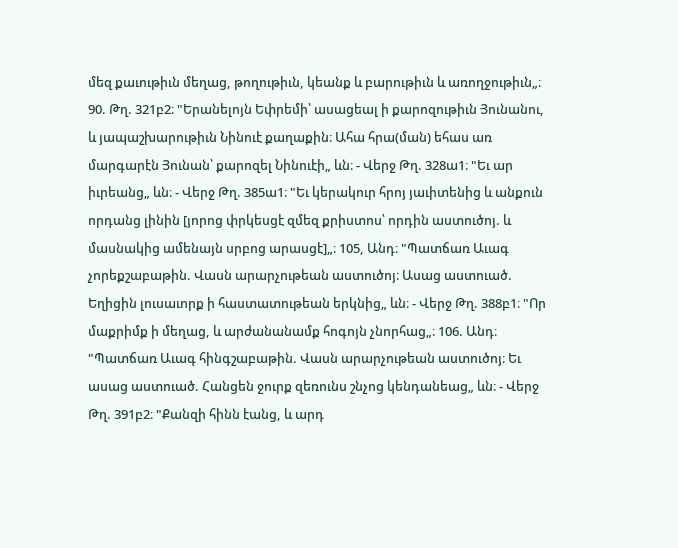մեզ քաւութիւն մեղաց, թողութիւն, կեանք և բարութիւն և առողջութիւն„։ 90. Թղ. 321բ2։ "Երանելոյն Եփրեմի՝ ասացեալ ի քարոզութիւն Յունանու, և յապաշխարութիւն Նինուէ քաղաքին։ Ահա հրա(ման) եհաս առ մարգարէն Յունան՝ քարոզել Նինուէի„ ևն։ - Վերջ Թղ. 328ա1։ "Եւ ար իւրեանց„ ևն։ - Վերջ Թղ. 385ա1։ "Եւ կերակուր հրոյ յաւիտենից և անքուն որդանց լինին [յորոց փրկեսցէ զմեզ քրիստոս՝ որդին աստուծոյ. և մասնակից ամենայն սրբոց արասցէ]„։ 105, Անդ։ "Պատճառ Աւագ չորեքշաբաթին. Վասն արարչութեան աստուծոյ։ Ասաց աստուած. Եղիցին լուսաւորք ի հաստատութեան երկնից„ ևն։ - Վերջ Թղ. 388բ1։ "Որ մաքրիմք ի մեղաց, և արժանանամք հոգոյն չնորհաց„։ 106. Անդ։ "Պատճառ Աւագ հինգշաբաթին. Վասն արարչութեան աստուծոյ։ Եւ ասաց աստուած. Հանցեն ջուրք զեռունս շնչոց կենդանեաց„ ևն։ - Վերջ Թղ. 391բ2։ "Քանզի հինն էանց, և արդ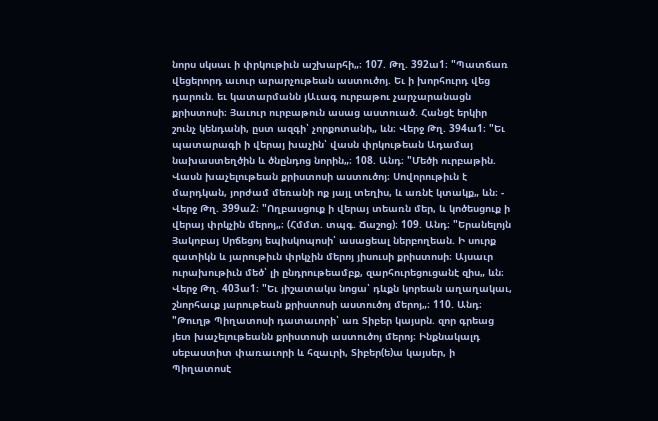նորս սկսաւ ի փրկութիւն աշխարհի„։ 107. Թղ. 392ա1։ "Պատճառ վեցերորդ աւուր արարչութեան աստուծոյ. Եւ ի խորհուրդ վեց դարուն. եւ կատարմանն յԱւագ ուրբաթու չարչարանացն քրիստոսի։ Յաւուր ուրբաթուն ասաց աստուած. Հանցէ երկիր շունչ կենդանի, ըստ ազգի՝ չորքոտանի„ ևն։ Վերջ Թղ. 394ա1։ "Եւ պատարագի ի վերայ խաչին՝ վասն փրկութեան Ադամայ նախաստեղծին և ծնընդոց նորին„։ 108. Անդ։ "Մեծի ուրբաթին. Վասն խաչելութեան քրիստոսի աստուծոյ։ Սովորութիւն է մարդկան, յորժամ մեռանի ոք յայլ տեղիս, և առնէ կտակք„ ևն։ - Վերջ Թղ. 399ա2։ "Ողբասցուք ի վերայ տեառն մեր, և կոծեսցուք ի վերայ փրկչին մերոյ„։ (Հմմտ. տպգ. Ճաշոց)։ 109. Անդ։ "Երանելոյն Յակոբայ Սրճեցոյ եպիսկոպոսի՝ ասացեալ ներբողեան. Ի սուրք զատիկն և յարութիւն փրկչին մերոյ յիսուսի քրիստոսի։ Այսաւր ուրախութիւն մեծ՝ լի ընդրութեամբք, զարհուրեցուցանէ զիս„ ևն։ Վերջ Թղ. 403ա1։ "Եւ յիշատակս նոցա՝ դևքն կորեան աղաղակաւ, շնորհաւք յարութեան քրիստոսի աստուծոյ մերոյ„։ 110. Անդ։ "Թուղթ Պիղատոսի դատաւորի՝ առ Տիբեր կայսրն. զոր գրեաց յետ խաչելութեանն քրիստոսի աստուծոյ մերոյ։ Ինքնակալդ սեբաստիտ փառաւորի և հզաւրի, Տիբեր(ե)ա կայսեր, ի Պիղատոսէ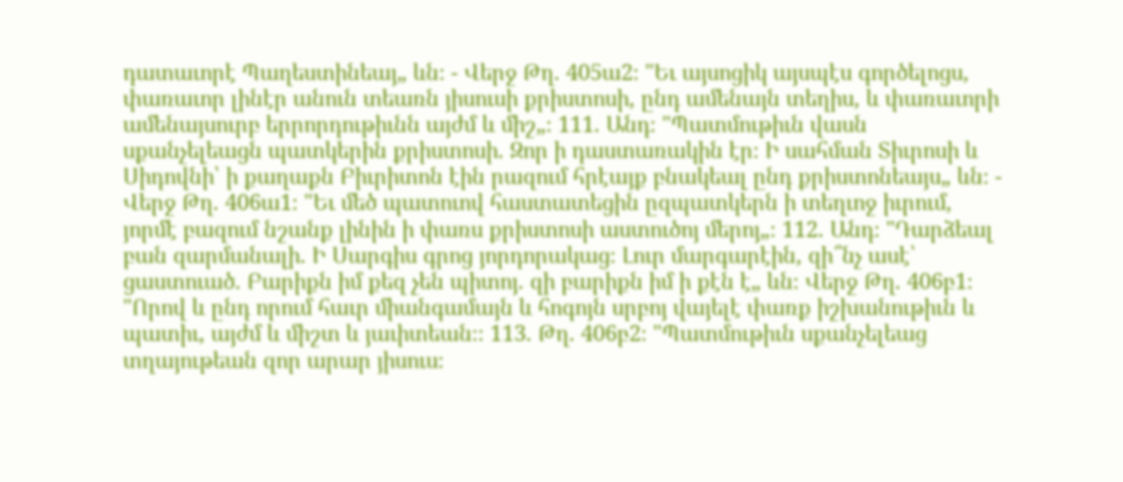դատաւորէ Պաղեստինեայ„ ևն։ - Վերջ Թղ. 405ա2։ "Եւ այսոցիկ այսպէս գործելոցս, փառաւոր լինէր անուն տեառն յիսուսի քրիստոսի, ընդ ամենայն տեղիս, և փառաւորի ամենայսուրբ երրորդութիւնն այժմ և միշ„։ 111. Անդ։ "Պատմութիւն վասն սքանչելեացն պատկերին քրիստոսի. Զոր ի դաստառակին էր։ Ի սահման Տիւրոսի և Սիդովնի՝ ի քաղաքն Բիւրիտոն էին րազում հրէայք բնակեալ ընդ քրիստոնեայս„ ևն։ - Վերջ Թղ. 406ա1։ "Եւ մեծ պատուով հաստատեցին ըզպատկերն ի տեղւոջ իւրում, յորմէ բազում նշանք լինին ի փառս քրիստոսի աստուծոյ մերոյ„։ 112. Անդ։ "Դարձեալ բան զարմանալի. Ի Սարգիս գրոց յորդորակաց։ Լուր մարգարէին, զի՞նչ ասէ՝ ցաստուած. Բարիքն իմ քեզ չեն պիտոյ. զի բարիքն իմ ի քէն է„ ևն։ Վերջ Թղ. 406բ1։ "Որով և ընդ որում հաւր միանգամայն և հոգոյն սրբոյ վայելէ փառք իշխանութիւն և պատիւ, այժմ և միշտ և յաւիտեան։։ 113. Թղ. 406բ2։ "Պատմութիւն սքանչելեաց տղայութեան զոր արար յիսուս։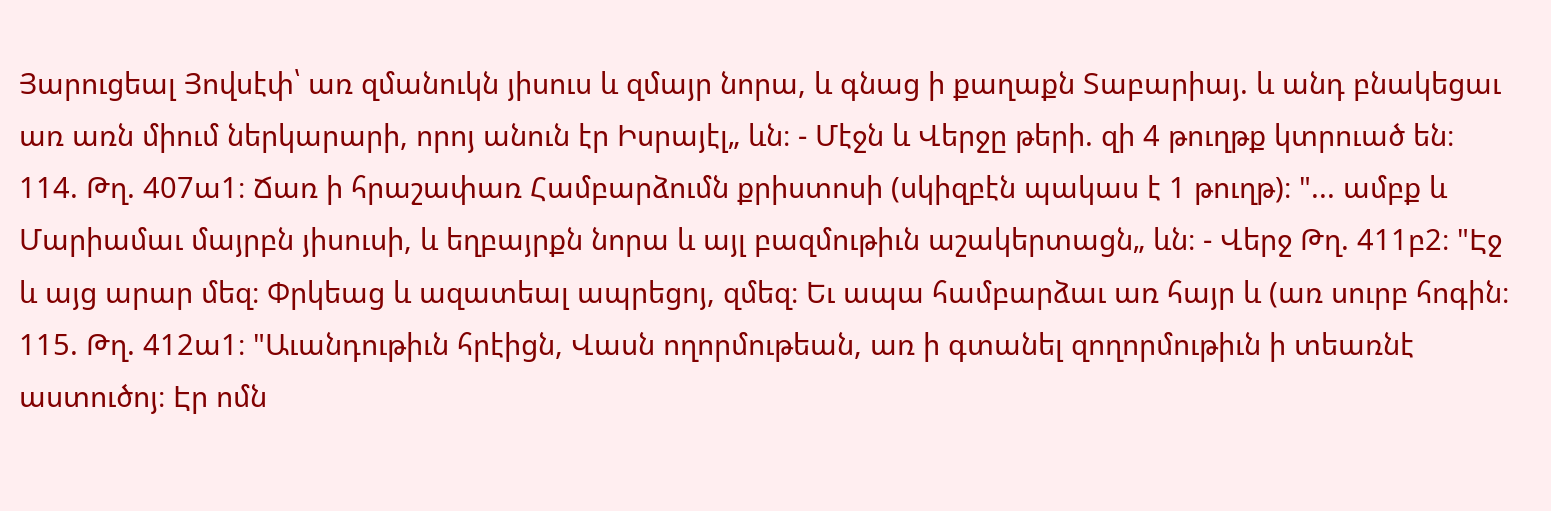Յարուցեալ Յովսէփ՝ առ զմանուկն յիսուս և զմայր նորա, և գնաց ի քաղաքն Տաբարիայ. և անդ բնակեցաւ առ առն միում ներկարարի, որոյ անուն էր Իսրայէլ„ ևն։ - Մէջն և Վերջը թերի. զի 4 թուղթք կտրուած են։ 114. Թղ. 407ա1։ Ճառ ի հրաշափառ Համբարձումն քրիստոսի (սկիզբէն պակաս է 1 թուղթ)։ "... ամբք և Մարիամաւ մայրբն յիսուսի, և եղբայրքն նորա և այլ բազմութիւն աշակերտացն„ ևն։ - Վերջ Թղ. 411բ2։ "Էջ և այց արար մեզ։ Փրկեաց և ազատեալ ապրեցոյ, զմեզ։ Եւ ապա համբարձաւ առ հայր և (առ սուրբ հոգին։ 115. Թղ. 412ա1։ "Աւանդութիւն հրէիցն, Վասն ողորմութեան, առ ի գտանել զողորմութիւն ի տեառնէ աստուծոյ։ Էր ոմն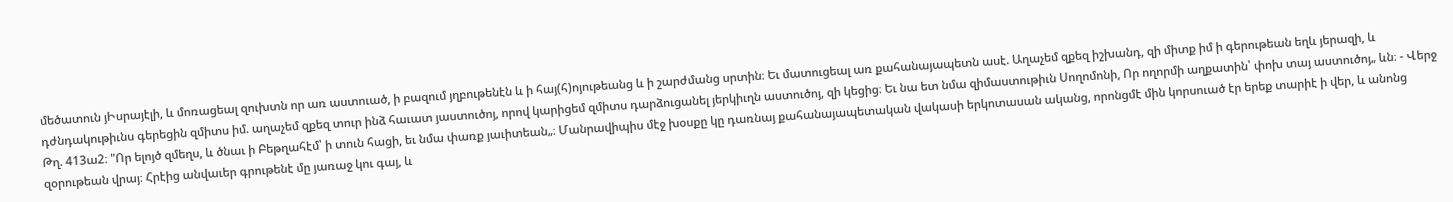մեծատուն յԻսրայէլի, և մոռացեալ զուխտն որ առ աստուած, ի բազում յղբութենէն և ի հայ(հ)ոյութեանց և ի շարժմանց սրտին։ Եւ մատուցեալ առ քահանայապետն ասէ. Աղաչեմ զքեզ իշխանդ, զի միտք իմ ի գերութեան եղև յերազի, և դժնդակութիւնս գերեցին զմիտս իմ. աղաչեմ զքեզ տուր ինձ հաւատ յաստուծոյ, որով կարիցեմ զմիտս դարձուցանել յերկիւղն աստուծոյ, զի կեցից։ Եւ նա ետ նմա զիմաստութիւն Սողոմոնի, Որ ողորմի աղքատին՝ փոխ տայ աստուծոյ„ ևն։ - Վերջ Թղ. 413ա2։ "Որ ելոյծ զմեղս, և ծնաւ ի Բեթղահէմ՝ ի տուն հացի, եւ նմա փառք յաւիտեան„։ Մանրավիպիս մէջ խօսքը կը դառնայ քահանայապետական վակասի երկոտասան ականց, որոնցմէ մին կորսուած էր երեք տարիէ ի վեր, և անոնց զօրութեան վրայ։ Հրէից անվաւեր գրութենէ մը յառաջ կու գայ, և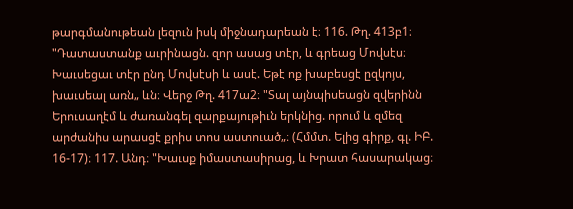թարգմանութեան լեզուն իսկ միջնադարեան է։ 116. Թղ. 413բ1։ "Դատաստանք աւրինացն. զոր ասաց տէր, և գրեաց Մովսէս։ Խաւսեցաւ տէր ընդ Մովսէսի և ասէ. Եթէ ոք խաբեսցէ ըզկոյս, խաւսեալ առն„ ևն։ Վերջ Թղ. 417ա2։ "Տալ այնպիսեացն զվերինն Երուսաղէմ և ժառանգել զարքայութիւն երկնից. որում և զմեզ արժանիս արասցէ քրիս տոս աստուած„։ (Հմմտ. Ելից գիրք, գլ. ԻԲ. 16-17)։ 117. Անդ։ "Խաւսք իմաստասիրաց, և Խրատ հասարակաց։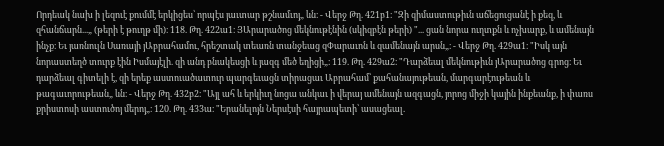Որդեակ նախ ի լեզուէ քումմէ երկիցես՝ որպէս յաւտար թշնամւոյ„ ևն։ - Վերջ Թղ. 421բ1։ "Զի զիմաստութիւն աճեցուցանէ ի քեզ, և զհանճարն...„ (թերի է թուղթ մի)։ 118. Թղ. 422ա1։ ՅԱրարածոց մեկնութէնին (սկիզբէն թերի) "... ցան նորա ուղտքն և ոչխարք, և ամենայն ինչք։ Եւ յառնուլն Սառայի յԱբրահամու, հրեշտակ տեառն տանջեաց զՓարաւոն և զամենայն արսն„։ - Վերջ Թղ. 429ա1։ "Իսկ այն նորաստեղծ տուրք էին Իսմայէլի. զի անդ բնակեսցի և յազգ մեծ եղիցի„։ 119. Թղ. 429ա2։ "Դարձեալ մեկնութիւն յԱրարածոց գրոց։ Եւ դարձեալ գիտելի է, զի երեք աստուածատուր պարգեւացն տիրացաւ Աբրահամ՝ քահանայութեան, մարգարէութեան և թագաւորութեան„ ևն։ - Վերջ Թղ. 432բ2։ "Այլ ահ և երկիւղ նոցա անկաւ ի վերայ ամենայն ազգացն, յորոց միջի կային ինքեանք, ի փառս քրիստոսի աստուծոյ մերոյ„։ 120. Թղ. 433ա։ "Երանելոյն Ներսէսի հայրապետի՝ ասացեալ.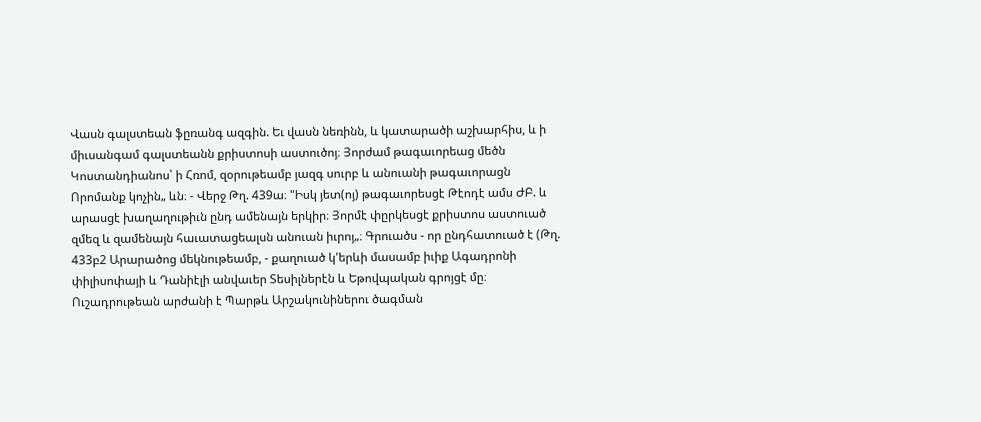Վասն գալստեան ֆըռանգ ազգին. Եւ վասն նեռինն, և կատարածի աշխարհիս, և ի միւսանգամ գալստեանն քրիստոսի աստուծոյ։ Յորժամ թագաւորեաց մեծն Կոստանդիանոս՝ ի Հռոմ, զօրութեամբ յազգ սուրբ և անուանի թագաւորացն Որոմանք կոչին„ ևն։ - Վերջ Թղ. 439ա։ "Իսկ յետ(ոյ) թագաւորեսցէ Թէոդէ ամս ԺԲ. և արասցէ խաղաղութիւն ընդ ամենայն երկիր։ Յորմէ փըրկեսցէ քրիստոս աստուած զմեզ և զամենայն հաւատացեալսն անուան իւրոյ„։ Գրուածս - որ ընդհատուած է (Թղ. 433բ2 Արարածոց մեկնութեամբ, - քաղուած կ'երևի մասամբ իւիք Ագադրոնի փիլիսոփայի և Դանիէլի անվաւեր Տեսիլներէն և Եթովպական գրոյցէ մը։ Ուշադրութեան արժանի է Պարթև Արշակունիներու ծագման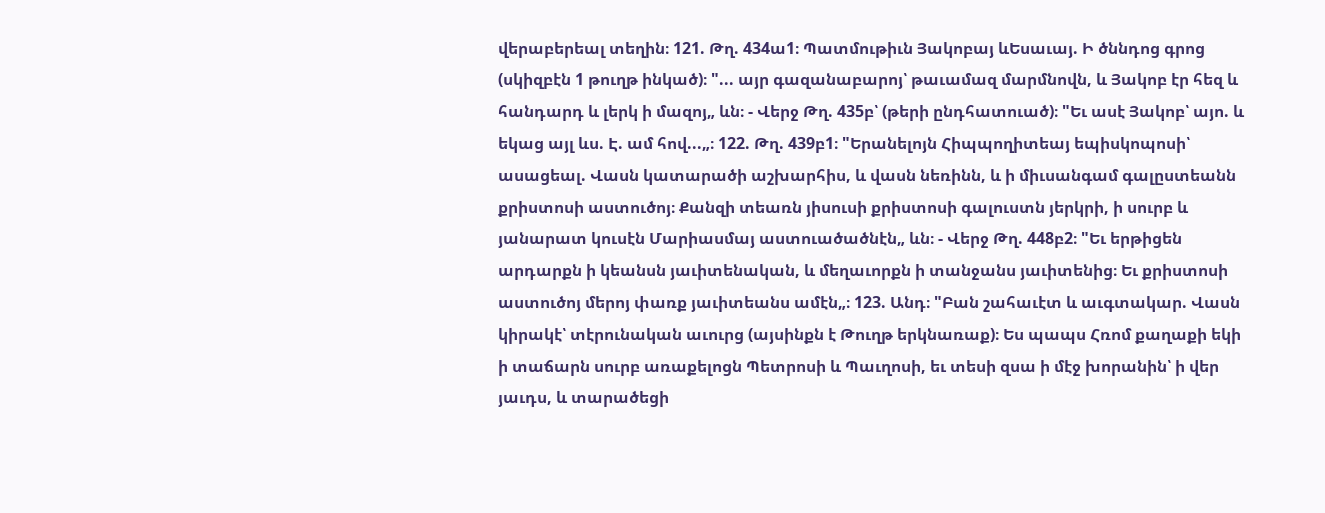վերաբերեալ տեղին։ 121. Թղ. 434ա1։ Պատմութիւն Յակոբայ ևԵսաւայ. Ի ծննդոց գրոց (սկիզբէն 1 թուղթ ինկած)։ "... այր գազանաբարոյ՝ թաւամազ մարմնովն, և Յակոբ էր հեզ և հանդարդ և լերկ ի մազոյ„ ևն։ - Վերջ Թղ. 435բ՝ (թերի ընդհատուած)։ "Եւ ասէ Յակոբ՝ այո. և եկաց այլ ևս. Է. ամ հով...„։ 122. Թղ. 439բ1։ "Երանելոյն Հիպպողիտեայ եպիսկոպոսի՝ ասացեալ. Վասն կատարածի աշխարհիս, և վասն նեռինն, և ի միւսանգամ գալըստեանն քրիստոսի աստուծոյ։ Քանզի տեառն յիսուսի քրիստոսի գալուստն յերկրի, ի սուրբ և յանարատ կուսէն Մարիասմայ աստուածածնէն„ ևն։ - Վերջ Թղ. 448բ2։ "Եւ երթիցեն արդարքն ի կեանսն յաւիտենական, և մեղաւորքն ի տանջանս յաւիտենից։ Եւ քրիստոսի աստուծոյ մերոյ փառք յաւիտեանս ամէն„։ 123. Անդ։ "Բան շահաւէտ և աւգտակար. Վասն կիրակէ՝ տէրունական աւուրց (այսինքն է Թուղթ երկնառաք)։ Ես պապս Հռոմ քաղաքի եկի ի տաճարն սուրբ առաքելոցն Պետրոսի և Պաւղոսի, եւ տեսի զսա ի մէջ խորանին՝ ի վեր յաւդս, և տարածեցի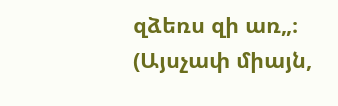զձեռս զի առ„։ (Այսչափ միայն,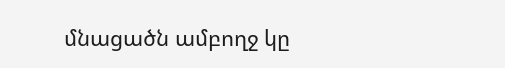մնացածն ամբողջ կը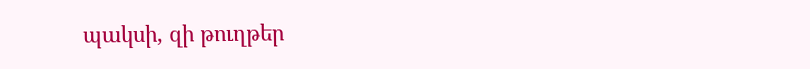պակսի, զի թուղթեր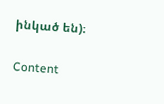ինկած են)։

Content